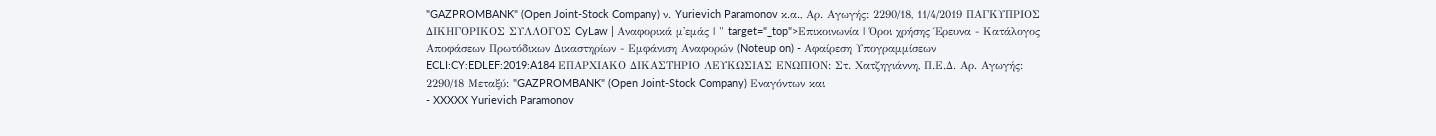"GAZPROMBANK" (Open Joint-Stock Company) ν. Yurievich Paramonov κ.α., Αρ. Αγωγής: 2290/18, 11/4/2019 ΠΑΓΚΥΠΡΙΟΣ ΔΙΚΗΓΟΡΙΚΟΣ ΣΥΛΛΟΓΟΣ CyLaw | Αναφορικά μ'εμάς | " target="_top">Επικοινωνία | Όροι χρήσης Έρευνα - Κατάλογος Αποφάσεων Πρωτόδικων Δικαστηρίων - Εμφάνιση Αναφορών (Noteup on) - Αφαίρεση Υπογραμμίσεων ECLI:CY:EDLEF:2019:A184 ΕΠΑΡΧΙΑΚΟ ΔΙΚΑΣΤΗΡΙΟ ΛΕΥΚΩΣΙΑΣ ΕΝΩΠΙΟΝ: Στ. Χατζηγιάννη, Π.Ε.Δ. Αρ. Αγωγής: 2290/18 Μεταξύ: "GAZPROMBANK" (Open Joint-Stock Company) Εναγόντων και
- XXXXX Yurievich Paramonov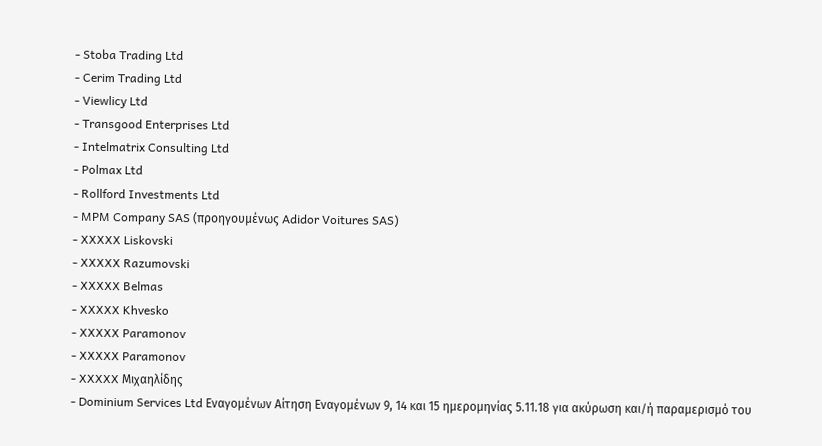- Stoba Trading Ltd
- Cerim Trading Ltd
- Viewlicy Ltd
- Transgood Enterprises Ltd
- Intelmatrix Consulting Ltd
- Polmax Ltd
- Rollford Investments Ltd
- MPM Company SAS (προηγουμένως Adidor Voitures SAS)
- XXXXX Liskovski
- XXXXX Razumovski
- XXXXX Belmas
- XXXXX Khvesko
- XXXXX Paramonov
- XXXXX Paramonov
- XXXXX Μιχαηλίδης
- Dominium Services Ltd Εναγομένων Αίτηση Εναγομένων 9, 14 και 15 ημερομηνίας 5.11.18 για ακύρωση και/ή παραμερισμό του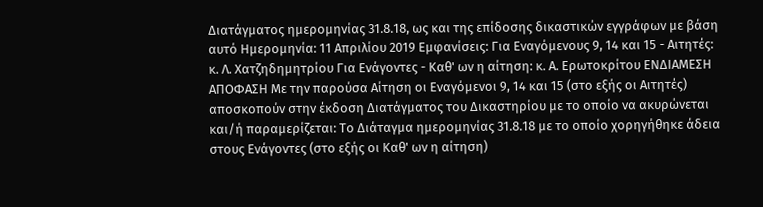Διατάγματος ημερομηνίας 31.8.18, ως και της επίδοσης δικαστικών εγγράφων με βάση αυτό Ημερομηνία: 11 Απριλίου 2019 Εμφανίσεις: Για Εναγόμενους 9, 14 και 15 - Αιτητές: κ. Λ. Χατζηδημητρίου Για Ενάγοντες - Καθ' ων η αίτηση: κ. Α. Ερωτοκρίτου ΕΝΔΙΑΜΕΣΗ ΑΠΟΦΑΣΗ Με την παρούσα Αίτηση οι Εναγόμενοι 9, 14 και 15 (στο εξής οι Αιτητές) αποσκοπούν στην έκδοση Διατάγματος του Δικαστηρίου με το οποίο να ακυρώνεται και/ή παραμερίζεται: Το Διάταγμα ημερομηνίας 31.8.18 με το οποίο χορηγήθηκε άδεια στους Ενάγοντες (στο εξής οι Καθ' ων η αίτηση)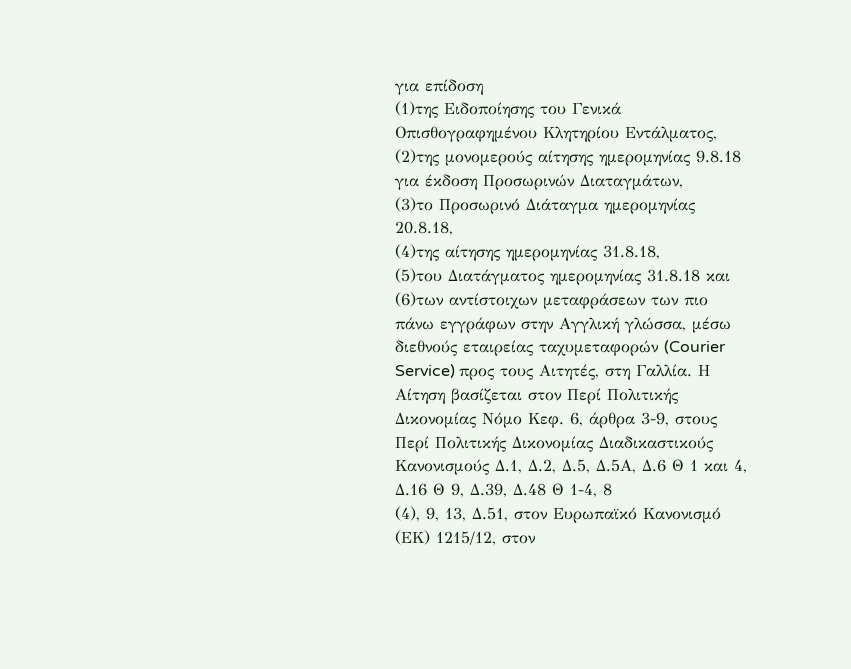για επίδοση
(1)της Ειδοποίησης του Γενικά Οπισθογραφημένου Κλητηρίου Εντάλματος,
(2)της μονομερούς αίτησης ημερομηνίας 9.8.18 για έκδοση Προσωρινών Διαταγμάτων,
(3)το Προσωρινό Διάταγμα ημερομηνίας 20.8.18,
(4)της αίτησης ημερομηνίας 31.8.18,
(5)του Διατάγματος ημερομηνίας 31.8.18 και
(6)των αντίστοιχων μεταφράσεων των πιο πάνω εγγράφων στην Αγγλική γλώσσα, μέσω διεθνούς εταιρείας ταχυμεταφορών (Courier Service) προς τους Αιτητές, στη Γαλλία. Η Αίτηση βασίζεται στον Περί Πολιτικής Δικονομίας Νόμο Κεφ. 6, άρθρα 3-9, στους Περί Πολιτικής Δικονομίας Διαδικαστικούς Κανονισμούς Δ.1, Δ.2, Δ.5, Δ.5Α, Δ.6 Θ 1 και 4, Δ.16 Θ 9, Δ.39, Δ.48 Θ 1-4, 8
(4), 9, 13, Δ.51, στον Ευρωπαϊκό Κανονισμό (ΕΚ) 1215/12, στον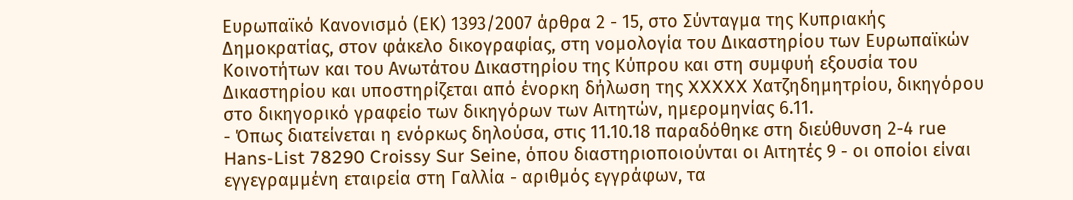Ευρωπαϊκό Κανονισμό (ΕΚ) 1393/2007 άρθρα 2 - 15, στο Σύνταγμα της Κυπριακής Δημοκρατίας, στον φάκελο δικογραφίας, στη νομολογία του Δικαστηρίου των Ευρωπαϊκών Κοινοτήτων και του Ανωτάτου Δικαστηρίου της Κύπρου και στη συμφυή εξουσία του Δικαστηρίου και υποστηρίζεται από ένορκη δήλωση της XXXXX Χατζηδημητρίου, δικηγόρου στο δικηγορικό γραφείο των δικηγόρων των Αιτητών, ημερομηνίας 6.11.
- Όπως διατείνεται η ενόρκως δηλούσα, στις 11.10.18 παραδόθηκε στη διεύθυνση 2-4 rue Hans-List 78290 Croissy Sur Seine, όπου διαστηριοποιούνται οι Αιτητές 9 - οι οποίοι είναι εγγεγραμμένη εταιρεία στη Γαλλία - αριθμός εγγράφων, τα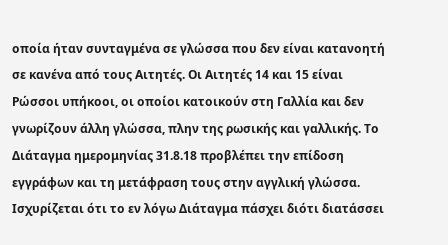οποία ήταν συνταγμένα σε γλώσσα που δεν είναι κατανοητή σε κανένα από τους Αιτητές. Οι Αιτητές 14 και 15 είναι Ρώσσοι υπήκοοι, οι οποίοι κατοικούν στη Γαλλία και δεν γνωρίζουν άλλη γλώσσα, πλην της ρωσικής και γαλλικής. Το Διάταγμα ημερομηνίας 31.8.18 προβλέπει την επίδοση εγγράφων και τη μετάφραση τους στην αγγλική γλώσσα. Ισχυρίζεται ότι το εν λόγω Διάταγμα πάσχει διότι διατάσσει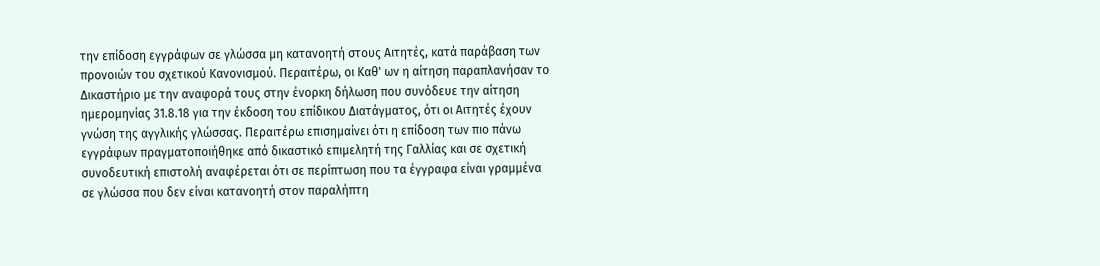την επίδοση εγγράφων σε γλώσσα μη κατανοητή στους Aιτητές, κατά παράβαση των προνοιών του σχετικού Kανονισμού. Περαιτέρω, οι Καθ' ων η αίτηση παραπλανήσαν το Δικαστήριο με την αναφορά τους στην ένορκη δήλωση που συνόδευε την αίτηση ημερομηνίας 31.8.18 για την έκδοση του επίδικου Διατάγματος, ότι οι Αιτητές έχουν γνώση της αγγλικής γλώσσας. Περαιτέρω επισημαίνει ότι η επίδοση των πιο πάνω εγγράφων πραγματοποιήθηκε από δικαστικό επιμελητή της Γαλλίας και σε σχετική συνοδευτική επιστολή αναφέρεται ότι σε περίπτωση που τα έγγραφα είναι γραμμένα σε γλώσσα που δεν είναι κατανοητή στον παραλήπτη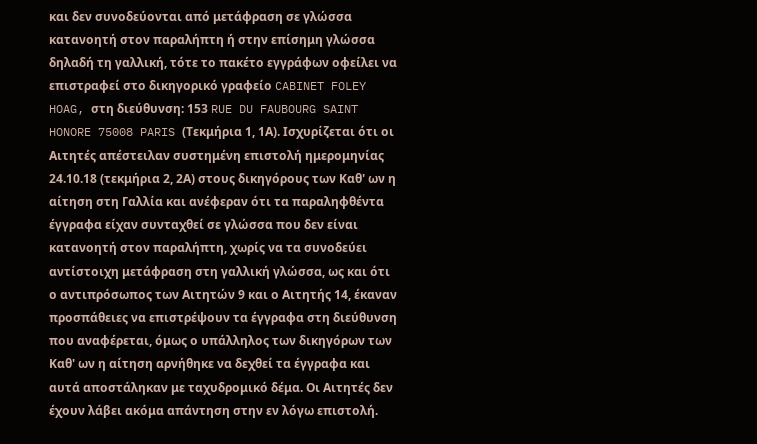και δεν συνοδεύονται από μετάφραση σε γλώσσα κατανοητή στον παραλήπτη ή στην επίσημη γλώσσα δηλαδή τη γαλλική, τότε το πακέτο εγγράφων οφείλει να επιστραφεί στο δικηγορικό γραφείο CABINET FOLEY HOAG, στη διεύθυνση: 153 RUE DU FAUBOURG SAINT HONORE 75008 PARIS (Τεκμήρια 1, 1Α). Ισχυρίζεται ότι οι Αιτητές απέστειλαν συστημένη επιστολή ημερομηνίας 24.10.18 (τεκμήρια 2, 2Α) στους δικηγόρους των Καθ' ων η αίτηση στη Γαλλία και ανέφεραν ότι τα παραληφθέντα έγγραφα είχαν συνταχθεί σε γλώσσα που δεν είναι κατανοητή στον παραλήπτη, χωρίς να τα συνοδεύει αντίστοιχη μετάφραση στη γαλλική γλώσσα, ως και ότι ο αντιπρόσωπος των Αιτητών 9 και ο Αιτητής 14, έκαναν προσπάθειες να επιστρέψουν τα έγγραφα στη διεύθυνση που αναφέρεται, όμως ο υπάλληλος των δικηγόρων των Καθ' ων η αίτηση αρνήθηκε να δεχθεί τα έγγραφα και αυτά αποστάληκαν με ταχυδρομικό δέμα. Οι Αιτητές δεν έχουν λάβει ακόμα απάντηση στην εν λόγω επιστολή.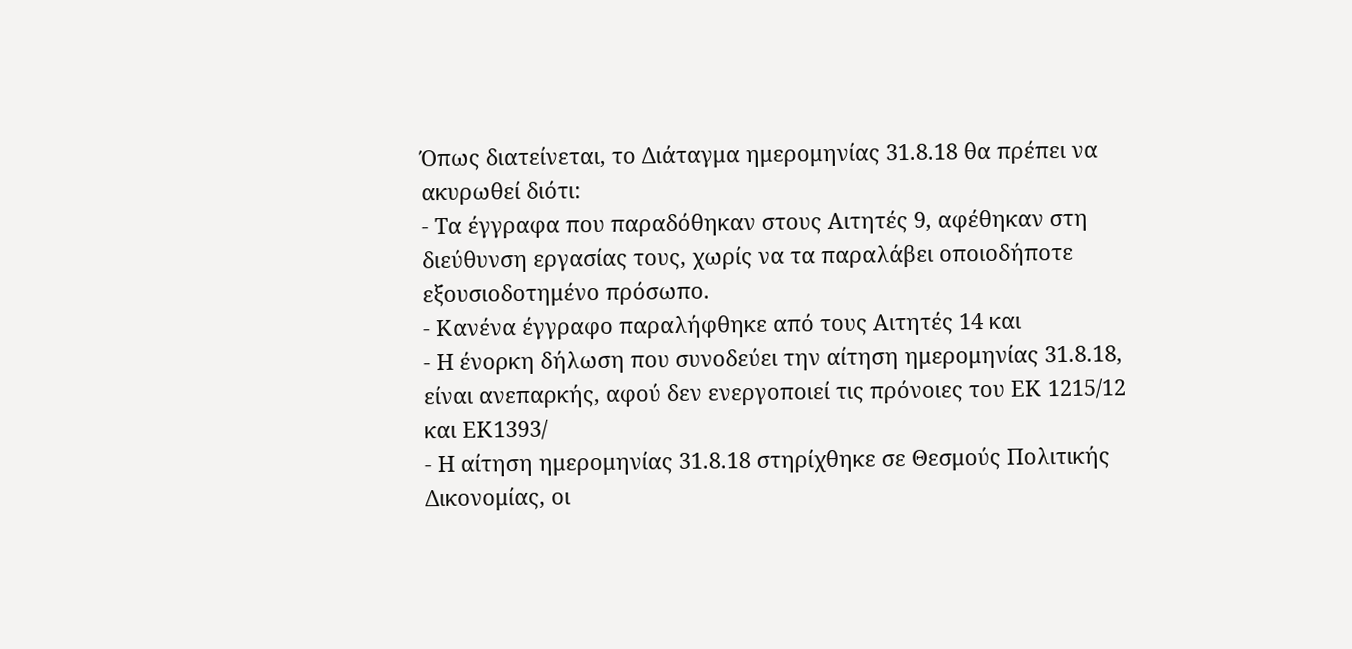Όπως διατείνεται, το Διάταγμα ημερομηνίας 31.8.18 θα πρέπει να ακυρωθεί διότι:
- Τα έγγραφα που παραδόθηκαν στους Αιτητές 9, αφέθηκαν στη διεύθυνση εργασίας τους, χωρίς να τα παραλάβει οποιοδήποτε εξουσιοδοτημένο πρόσωπο.
- Κανένα έγγραφο παραλήφθηκε από τους Αιτητές 14 και
- Η ένορκη δήλωση που συνοδεύει την αίτηση ημερομηνίας 31.8.18, είναι ανεπαρκής, αφού δεν ενεργοποιεί τις πρόνοιες του ΕΚ 1215/12 και ΕΚ1393/
- Η αίτηση ημερομηνίας 31.8.18 στηρίχθηκε σε Θεσμούς Πολιτικής Δικονομίας, οι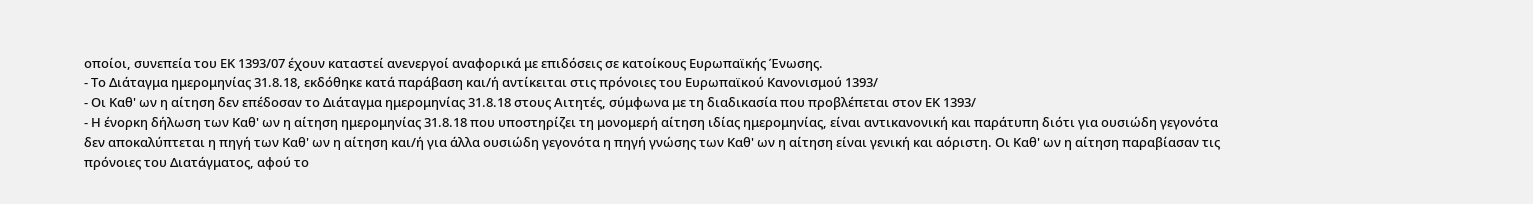οποίοι, συνεπεία του ΕΚ 1393/07 έχουν καταστεί ανενεργοί αναφορικά με επιδόσεις σε κατοίκους Ευρωπαϊκής Ένωσης.
- Το Διάταγμα ημερομηνίας 31.8.18, εκδόθηκε κατά παράβαση και/ή αντίκειται στις πρόνοιες του Ευρωπαϊκού Κανονισμού 1393/
- Οι Καθ' ων η αίτηση δεν επέδοσαν το Διάταγμα ημερομηνίας 31.8.18 στους Αιτητές, σύμφωνα με τη διαδικασία που προβλέπεται στον ΕΚ 1393/
- Η ένορκη δήλωση των Καθ' ων η αίτηση ημερομηνίας 31.8.18 που υποστηρίζει τη μονομερή αίτηση ιδίας ημερομηνίας, είναι αντικανονική και παράτυπη διότι για ουσιώδη γεγονότα δεν αποκαλύπτεται η πηγή των Καθ' ων η αίτηση και/ή για άλλα ουσιώδη γεγονότα η πηγή γνώσης των Καθ' ων η αίτηση είναι γενική και αόριστη. Οι Καθ' ων η αίτηση παραβίασαν τις πρόνοιες του Διατάγματος, αφού το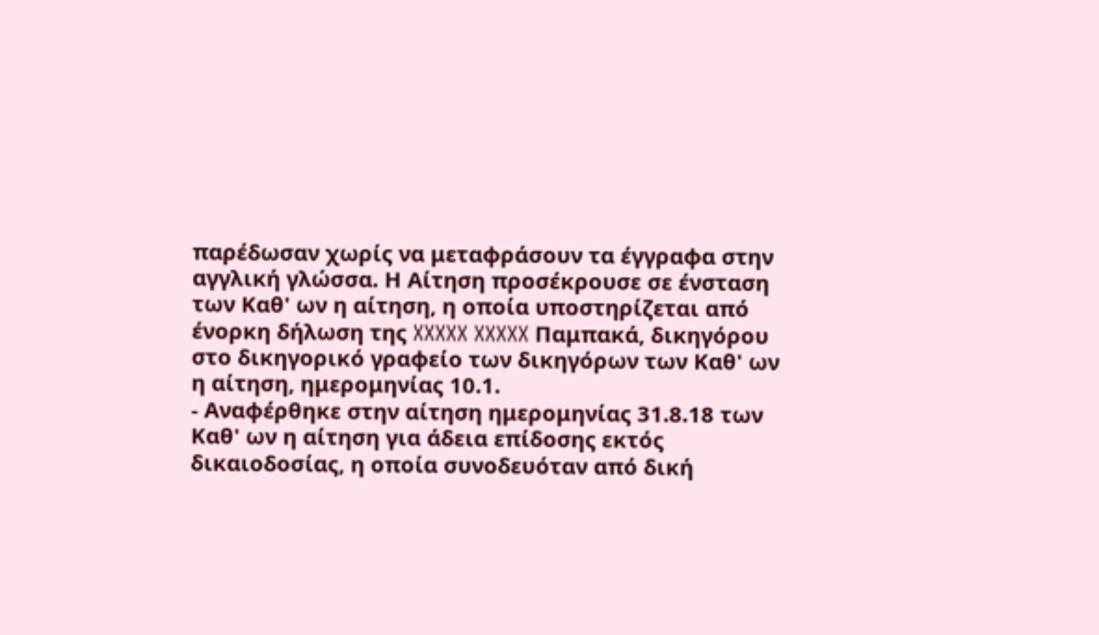παρέδωσαν χωρίς να μεταφράσουν τα έγγραφα στην αγγλική γλώσσα. Η Αίτηση προσέκρουσε σε ένσταση των Καθ' ων η αίτηση, η οποία υποστηρίζεται από ένορκη δήλωση της XXXXX XXXXX Παμπακά, δικηγόρου στο δικηγορικό γραφείο των δικηγόρων των Καθ' ων η αίτηση, ημερομηνίας 10.1.
- Αναφέρθηκε στην αίτηση ημερομηνίας 31.8.18 των Καθ' ων η αίτηση για άδεια επίδοσης εκτός δικαιοδοσίας, η οποία συνοδευόταν από δική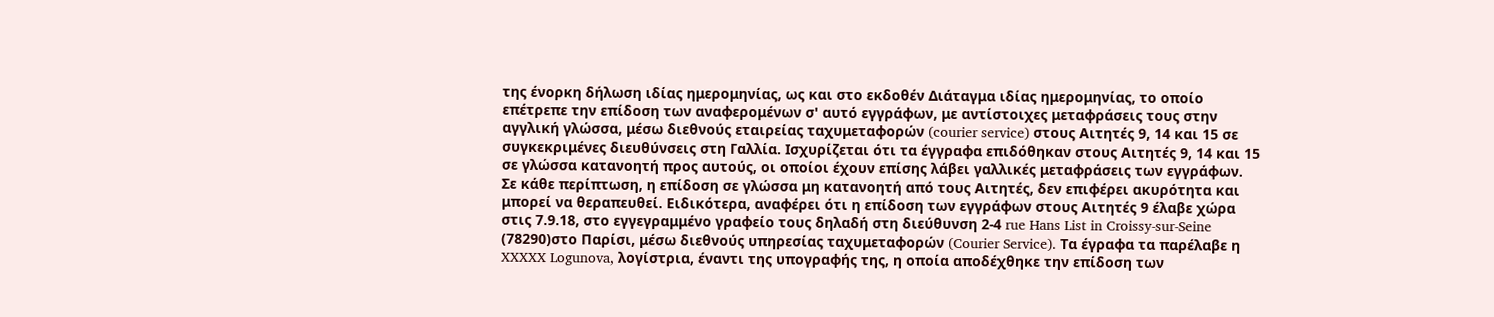της ένορκη δήλωση ιδίας ημερομηνίας, ως και στο εκδοθέν Διάταγμα ιδίας ημερομηνίας, το οποίο επέτρεπε την επίδοση των αναφερομένων σ' αυτό εγγράφων, με αντίστοιχες μεταφράσεις τους στην αγγλική γλώσσα, μέσω διεθνούς εταιρείας ταχυμεταφορών (courier service) στους Αιτητές 9, 14 και 15 σε συγκεκριμένες διευθύνσεις στη Γαλλία. Ισχυρίζεται ότι τα έγγραφα επιδόθηκαν στους Αιτητές 9, 14 και 15 σε γλώσσα κατανοητή προς αυτούς, οι οποίοι έχουν επίσης λάβει γαλλικές μεταφράσεις των εγγράφων. Σε κάθε περίπτωση, η επίδοση σε γλώσσα μη κατανοητή από τους Αιτητές, δεν επιφέρει ακυρότητα και μπορεί να θεραπευθεί. Ειδικότερα, αναφέρει ότι η επίδοση των εγγράφων στους Αιτητές 9 έλαβε χώρα στις 7.9.18, στο εγγεγραμμένο γραφείο τους δηλαδή στη διεύθυνση 2-4 rue Hans List in Croissy-sur-Seine
(78290)στο Παρίσι, μέσω διεθνούς υπηρεσίας ταχυμεταφορών (Courier Service). Τα έγραφα τα παρέλαβε η XXXXX Logunova, λογίστρια, έναντι της υπογραφής της, η οποία αποδέχθηκε την επίδοση των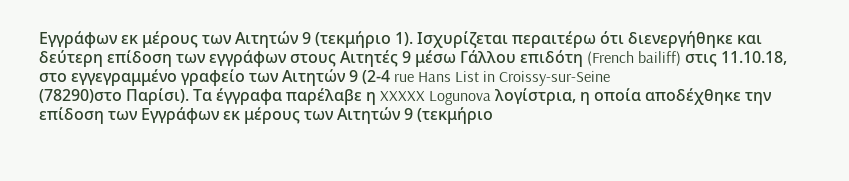Εγγράφων εκ μέρους των Αιτητών 9 (τεκμήριο 1). Ισχυρίζεται περαιτέρω ότι διενεργήθηκε και δεύτερη επίδοση των εγγράφων στους Αιτητές 9 μέσω Γάλλου επιδότη (French bailiff) στις 11.10.18, στο εγγεγραμμένο γραφείο των Αιτητών 9 (2-4 rue Hans List in Croissy-sur-Seine
(78290)στο Παρίσι). Τα έγγραφα παρέλαβε η XXXXX Logunova λογίστρια, η οποία αποδέχθηκε την επίδοση των Εγγράφων εκ μέρους των Αιτητών 9 (τεκμήριο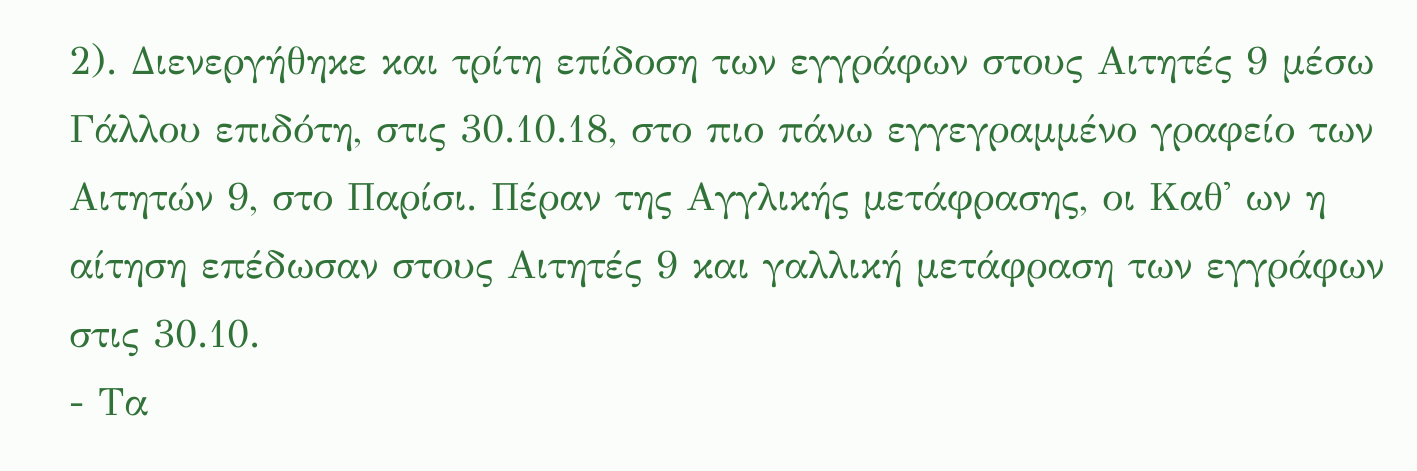2). Διενεργήθηκε και τρίτη επίδοση των εγγράφων στους Αιτητές 9 μέσω Γάλλου επιδότη, στις 30.10.18, στο πιο πάνω εγγεγραμμένο γραφείο των Αιτητών 9, στο Παρίσι. Πέραν της Αγγλικής μετάφρασης, οι Καθ' ων η αίτηση επέδωσαν στους Αιτητές 9 και γαλλική μετάφραση των εγγράφων στις 30.10.
- Τα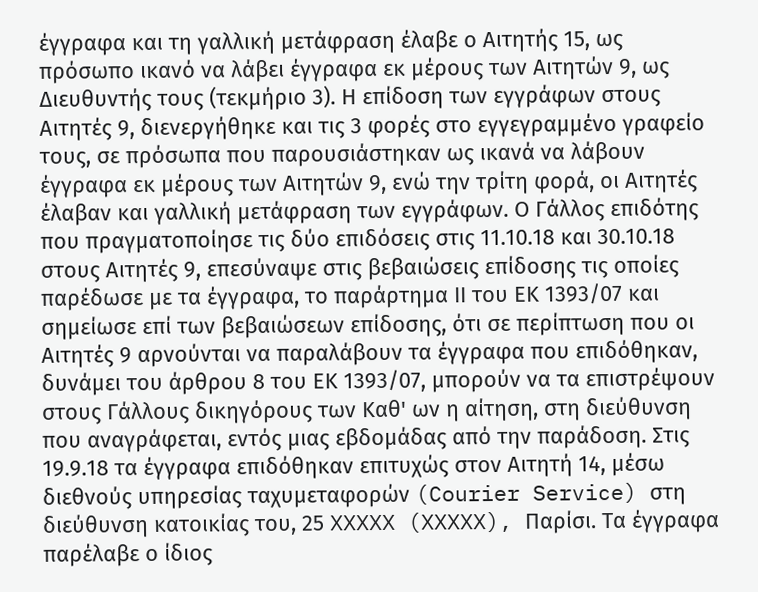έγγραφα και τη γαλλική μετάφραση έλαβε ο Αιτητής 15, ως πρόσωπο ικανό να λάβει έγγραφα εκ μέρους των Αιτητών 9, ως Διευθυντής τους (τεκμήριο 3). Η επίδοση των εγγράφων στους Αιτητές 9, διενεργήθηκε και τις 3 φορές στο εγγεγραμμένο γραφείο τους, σε πρόσωπα που παρουσιάστηκαν ως ικανά να λάβουν έγγραφα εκ μέρους των Αιτητών 9, ενώ την τρίτη φορά, οι Αιτητές έλαβαν και γαλλική μετάφραση των εγγράφων. Ο Γάλλος επιδότης που πραγματοποίησε τις δύο επιδόσεις στις 11.10.18 και 30.10.18 στους Αιτητές 9, επεσύναψε στις βεβαιώσεις επίδοσης τις οποίες παρέδωσε με τα έγγραφα, το παράρτημα ΙΙ του ΕΚ 1393/07 και σημείωσε επί των βεβαιώσεων επίδοσης, ότι σε περίπτωση που οι Αιτητές 9 αρνούνται να παραλάβουν τα έγγραφα που επιδόθηκαν, δυνάμει του άρθρου 8 του ΕΚ 1393/07, μπορούν να τα επιστρέψουν στους Γάλλους δικηγόρους των Καθ' ων η αίτηση, στη διεύθυνση που αναγράφεται, εντός μιας εβδομάδας από την παράδοση. Στις 19.9.18 τα έγγραφα επιδόθηκαν επιτυχώς στον Αιτητή 14, μέσω διεθνούς υπηρεσίας ταχυμεταφορών (Courier Service) στη διεύθυνση κατοικίας του, 25 XXXXX (XXXXX), Παρίσι. Τα έγγραφα παρέλαβε ο ίδιος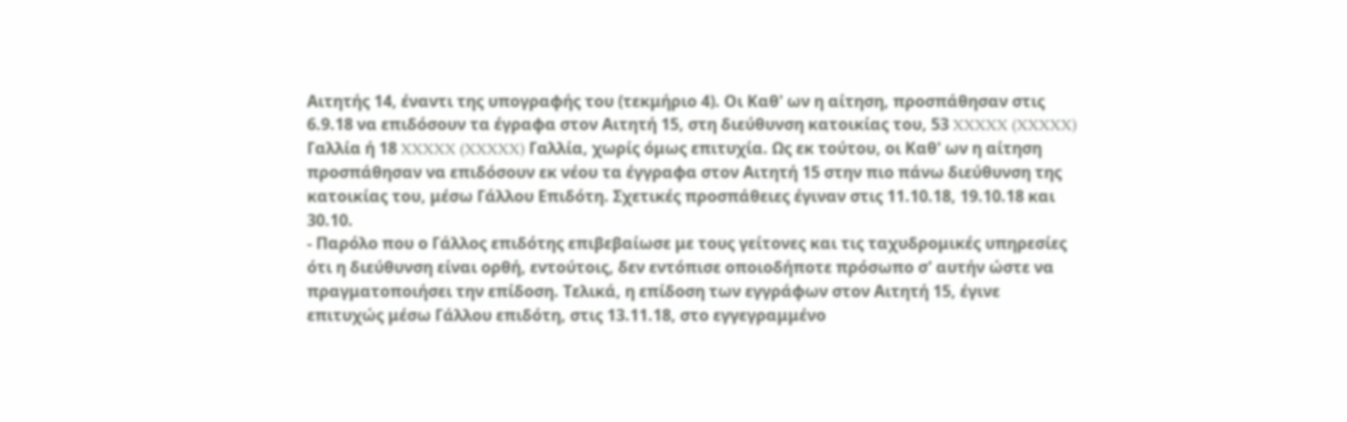Αιτητής 14, έναντι της υπογραφής του (τεκμήριο 4). Οι Καθ' ων η αίτηση, προσπάθησαν στις 6.9.18 να επιδόσουν τα έγραφα στον Αιτητή 15, στη διεύθυνση κατοικίας του, 53 XXXXX (XXXXX) Γαλλία ή 18 XXXXX (XXXXX) Γαλλία, χωρίς όμως επιτυχία. Ως εκ τούτου, οι Καθ' ων η αίτηση προσπάθησαν να επιδόσουν εκ νέου τα έγγραφα στον Αιτητή 15 στην πιο πάνω διεύθυνση της κατοικίας του, μέσω Γάλλου Επιδότη. Σχετικές προσπάθειες έγιναν στις 11.10.18, 19.10.18 και 30.10.
- Παρόλο που ο Γάλλος επιδότης επιβεβαίωσε με τους γείτονες και τις ταχυδρομικές υπηρεσίες ότι η διεύθυνση είναι ορθή, εντούτοις, δεν εντόπισε οποιοδήποτε πρόσωπο σ' αυτήν ώστε να πραγματοποιήσει την επίδοση. Τελικά, η επίδοση των εγγράφων στον Αιτητή 15, έγινε επιτυχώς μέσω Γάλλου επιδότη, στις 13.11.18, στο εγγεγραμμένο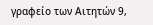γραφείο των Αιτητών 9,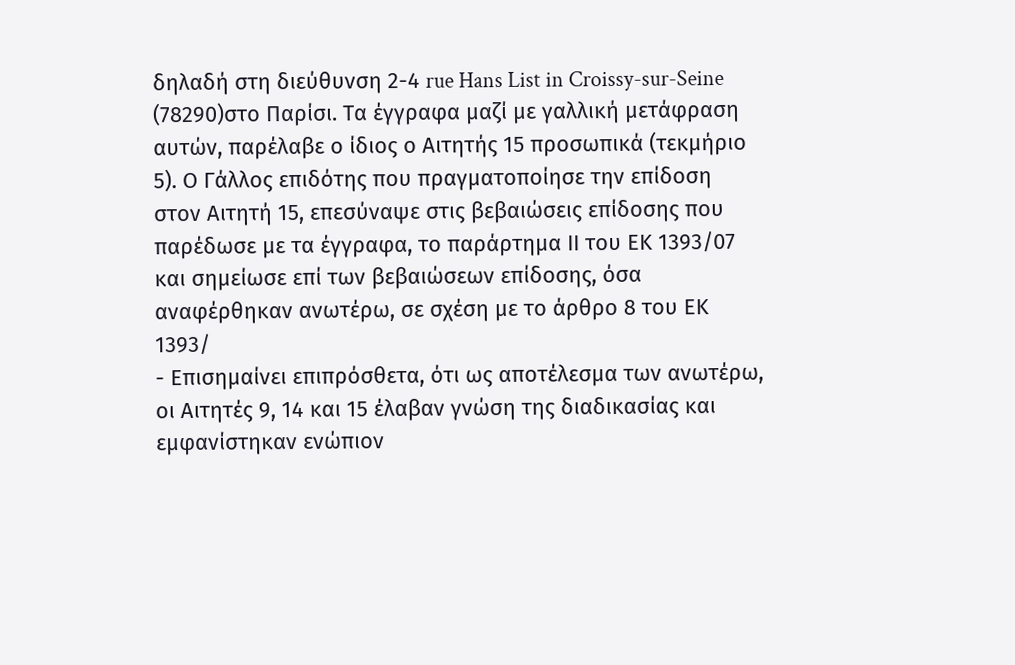δηλαδή στη διεύθυνση 2-4 rue Hans List in Croissy-sur-Seine
(78290)στο Παρίσι. Τα έγγραφα μαζί με γαλλική μετάφραση αυτών, παρέλαβε ο ίδιος ο Αιτητής 15 προσωπικά (τεκμήριο 5). Ο Γάλλος επιδότης που πραγματοποίησε την επίδοση στον Αιτητή 15, επεσύναψε στις βεβαιώσεις επίδοσης που παρέδωσε με τα έγγραφα, το παράρτημα ΙΙ του ΕΚ 1393/07 και σημείωσε επί των βεβαιώσεων επίδοσης, όσα αναφέρθηκαν ανωτέρω, σε σχέση με το άρθρο 8 του ΕΚ 1393/
- Επισημαίνει επιπρόσθετα, ότι ως αποτέλεσμα των ανωτέρω, οι Αιτητές 9, 14 και 15 έλαβαν γνώση της διαδικασίας και εμφανίστηκαν ενώπιον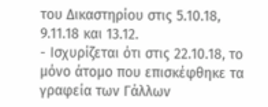του Δικαστηρίου στις 5.10.18, 9.11.18 και 13.12.
- Ισχυρίζεται ότι στις 22.10.18, το μόνο άτομο που επισκέφθηκε τα γραφεία των Γάλλων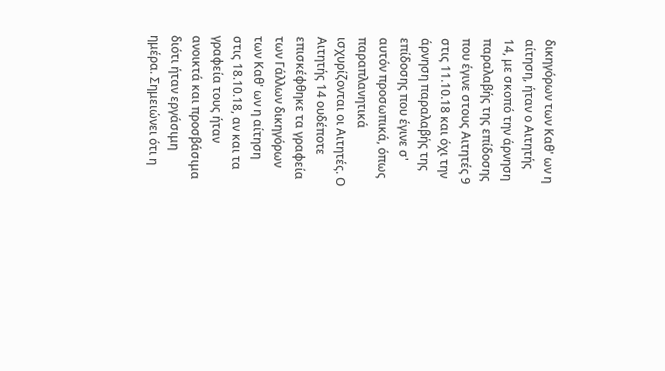δικηγόρων των Καθ' ων η αίτηση, ήταν ο Αιτητής 14, με σκοπό την άρνηση παραλαβής της επίδοσης που έγινε στους Αιτητές 9 στις 11.10.18 και όχι την άρνηση παραλαβής της επίδοσης που έγινε σ' αυτόν προσωπικά, όπως παραπλανητικά ισχυρίζονται οι Αιτητές. Ο Αιτητής 14 ουδέποτε επισκέφθηκε τα γραφεία των Γάλλων δικηγόρων των Καθ' ων η αίτηση στις 18.10.18, αν και τα γραφεία τους ήταν ανοικτά και προσβάσιμα διότι ήταν εργάσιμη ημέρα. Σημειώνει ότι η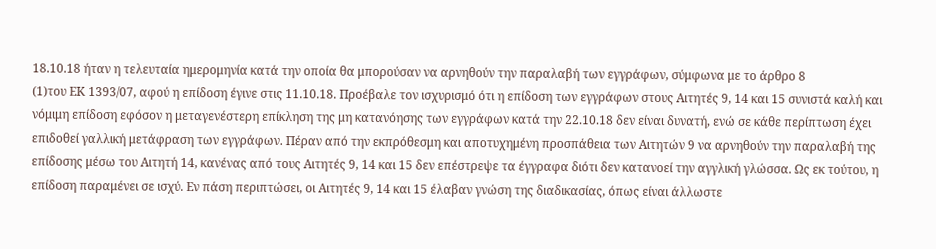18.10.18 ήταν η τελευταία ημερομηνία κατά την οποία θα μπορούσαν να αρνηθούν την παραλαβή των εγγράφων, σύμφωνα με το άρθρο 8
(1)του ΕΚ 1393/07, αφού η επίδοση έγινε στις 11.10.18. Προέβαλε τον ισχυρισμό ότι η επίδοση των εγγράφων στους Αιτητές 9, 14 και 15 συνιστά καλή και νόμιμη επίδοση εφόσον η μεταγενέστερη επίκληση της μη κατανόησης των εγγράφων κατά την 22.10.18 δεν είναι δυνατή, ενώ σε κάθε περίπτωση έχει επιδοθεί γαλλική μετάφραση των εγγράφων. Πέραν από την εκπρόθεσμη και αποτυχημένη προσπάθεια των Αιτητών 9 να αρνηθούν την παραλαβή της επίδοσης μέσω του Αιτητή 14, κανένας από τους Αιτητές 9, 14 και 15 δεν επέστρεψε τα έγγραφα διότι δεν κατανοεί την αγγλική γλώσσα. Ως εκ τούτου, η επίδοση παραμένει σε ισχύ. Εν πάση περιπτώσει, οι Αιτητές 9, 14 και 15 έλαβαν γνώση της διαδικασίας, όπως είναι άλλωστε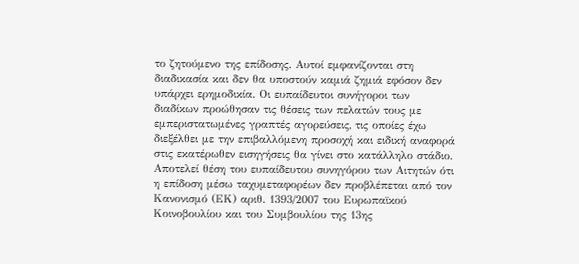το ζητούμενο της επίδοσης. Αυτοί εμφανίζονται στη διαδικασία και δεν θα υποστούν καμιά ζημιά εφόσον δεν υπάρχει ερημοδικία. Οι ευπαίδευτοι συνήγοροι των διαδίκων προώθησαν τις θέσεις των πελατών τους με εμπεριστατωμένες γραπτές αγορεύσεις, τις οποίες έχω διεξέλθει με την επιβαλλόμενη προσοχή και ειδική αναφορά στις εκατέρωθεν εισηγήσεις θα γίνει στο κατάλληλο στάδιο. Αποτελεί θέση του ευπαίδευτου συνηγόρου των Αιτητών ότι η επίδοση μέσω ταχυμεταφορέων δεν προβλέπεται από τον Κανονισμό (ΕΚ) αριθ. 1393/2007 του Ευρωπαϊκού Κοινοβουλίου και του Συμβουλίου της 13ης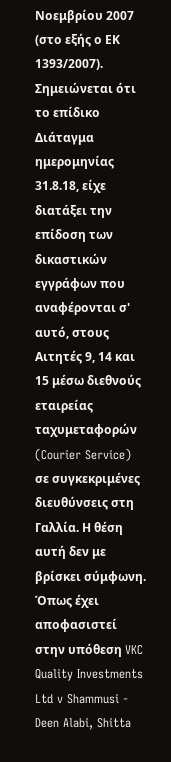Νοεμβρίου 2007 (στο εξής ο ΕΚ 1393/2007). Σημειώνεται ότι το επίδικο Διάταγμα ημερομηνίας 31.8.18, είχε διατάξει την επίδοση των δικαστικών εγγράφων που αναφέρονται σ' αυτό, στους Αιτητές 9, 14 και 15 μέσω διεθνούς εταιρείας ταχυμεταφορών (Courier Service) σε συγκεκριμένες διευθύνσεις στη Γαλλία. Η θέση αυτή δεν με βρίσκει σύμφωνη. Όπως έχει αποφασιστεί στην υπόθεση VKC Quality Investments Ltd v Shammusi - Deen Alabi, Shitta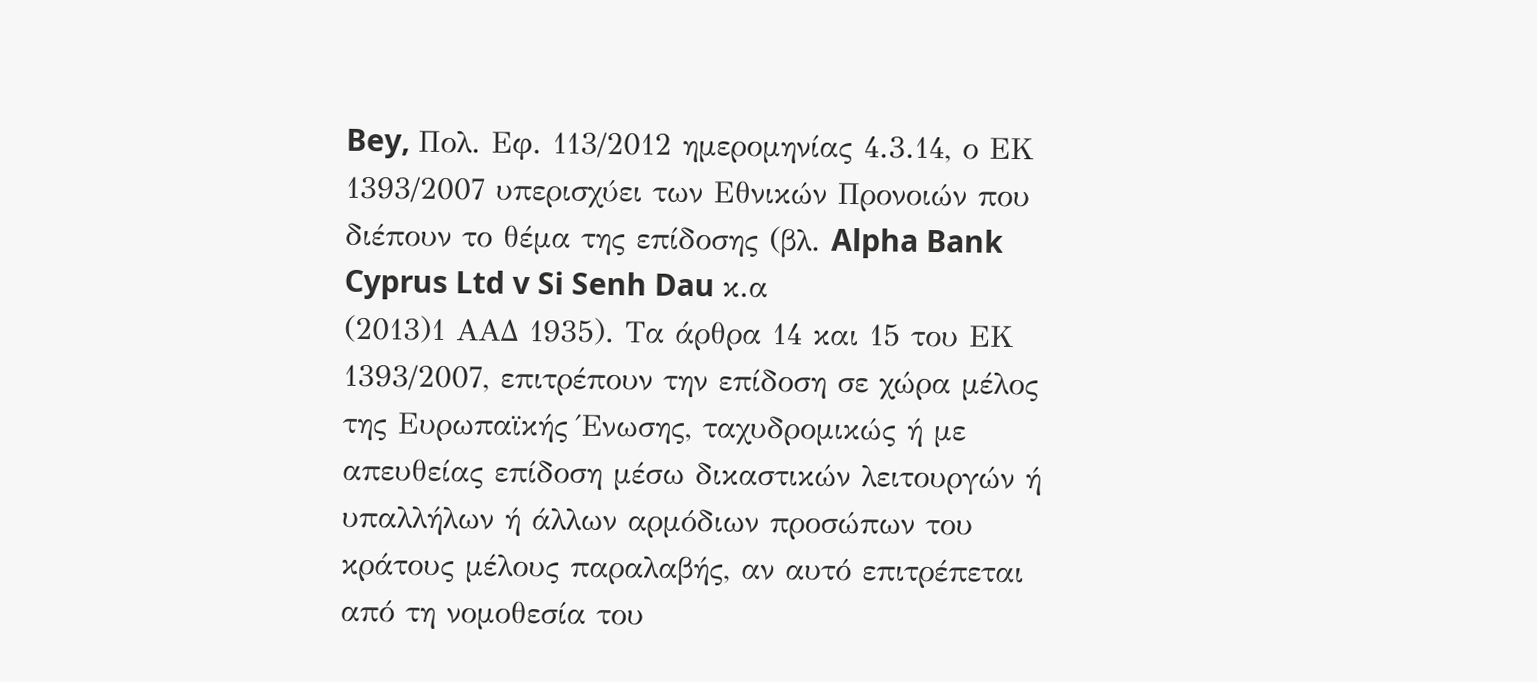Bey, Πολ. Εφ. 113/2012 ημερομηνίας 4.3.14, ο ΕΚ 1393/2007 υπερισχύει των Εθνικών Προνοιών που διέπουν το θέμα της επίδοσης (βλ. Alpha Bank Cyprus Ltd v Si Senh Dau κ.α
(2013)1 ΑΑΔ 1935). Τα άρθρα 14 και 15 του ΕΚ 1393/2007, επιτρέπουν την επίδοση σε χώρα μέλος της Ευρωπαϊκής Ένωσης, ταχυδρομικώς ή με απευθείας επίδοση μέσω δικαστικών λειτουργών ή υπαλλήλων ή άλλων αρμόδιων προσώπων του κράτους μέλους παραλαβής, αν αυτό επιτρέπεται από τη νομοθεσία του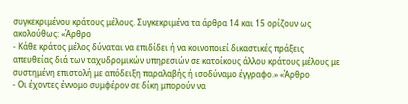συγκεκριμένου κράτους μέλους. Συγκεκριμένα τα άρθρα 14 και 15 ορίζουν ως ακολούθως: «Άρθρο
- Κάθε κράτος μέλος δύναται να επιδίδει ή να κοινοποιεί δικαστικές πράξεις απευθείας διά των ταχυδρομικών υπηρεσιών σε κατοίκους άλλου κράτους μέλους με συστημένη επιστολή με απόδειξη παραλαβής ή ισοδύναμο έγγραφο.» «Άρθρο
- Οι έχοντες έννομο συμφέρον σε δίκη μπορούν να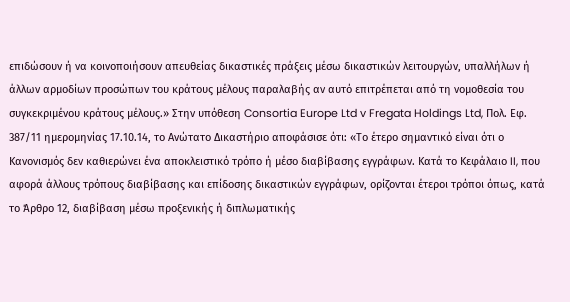επιδώσουν ή να κοινοποιήσουν απευθείας δικαστικές πράξεις μέσω δικαστικών λειτουργών, υπαλλήλων ή άλλων αρμοδίων προσώπων του κράτους μέλους παραλαβής αν αυτό επιτρέπεται από τη νομοθεσία του συγκεκριμένου κράτους μέλους.» Στην υπόθεση Consortia Europe Ltd v Fregata Holdings Ltd, Πολ. Εφ. 387/11 ημερομηνίας 17.10.14, το Ανώτατο Δικαστήριο αποφάσισε ότι: «Το έτερο σημαντικό είναι ότι ο Κανονισμός δεν καθιερώνει ένα αποκλειστικό τρόπο ή μέσο διαβίβασης εγγράφων. Κατά το Κεφάλαιο II, που αφορά άλλους τρόπους διαβίβασης και επίδοσης δικαστικών εγγράφων, ορίζονται έτεροι τρόποι όπως, κατά το Άρθρο 12, διαβίβαση μέσω προξενικής ή διπλωματικής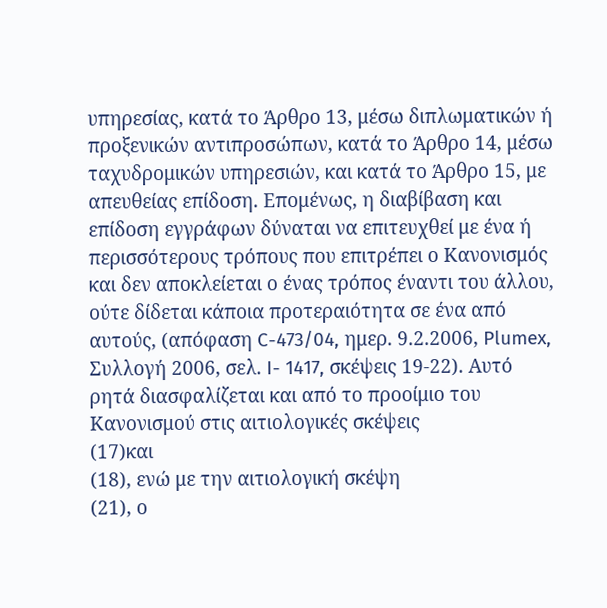υπηρεσίας, κατά το Άρθρο 13, μέσω διπλωματικών ή προξενικών αντιπροσώπων, κατά το Άρθρο 14, μέσω ταχυδρομικών υπηρεσιών, και κατά το Άρθρο 15, με απευθείας επίδοση. Επομένως, η διαβίβαση και επίδοση εγγράφων δύναται να επιτευχθεί με ένα ή περισσότερους τρόπους που επιτρέπει ο Κανονισμός και δεν αποκλείεται ο ένας τρόπος έναντι του άλλου, ούτε δίδεται κάποια προτεραιότητα σε ένα από αυτούς, (απόφαση C-473/04, ημερ. 9.2.2006, Plumex, Συλλογή 2006, σελ. I- 1417, σκέψεις 19-22). Αυτό ρητά διασφαλίζεται και από το προοίμιο του Κανονισμού στις αιτιολογικές σκέψεις
(17)και
(18), ενώ με την αιτιολογική σκέψη
(21), ο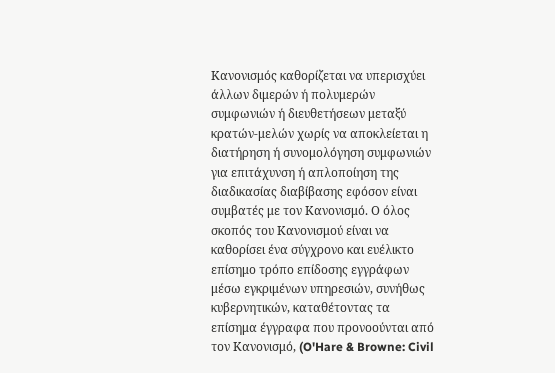Κανονισμός καθορίζεται να υπερισχύει άλλων διμερών ή πολυμερών συμφωνιών ή διευθετήσεων μεταξύ κρατών-μελών χωρίς να αποκλείεται η διατήρηση ή συνομολόγηση συμφωνιών για επιτάχυνση ή απλοποίηση της διαδικασίας διαβίβασης εφόσον είναι συμβατές με τον Κανονισμό. Ο όλος σκοπός του Κανονισμού είναι να καθορίσει ένα σύγχρονο και ευέλικτο επίσημο τρόπο επίδοσης εγγράφων μέσω εγκριμένων υπηρεσιών, συνήθως κυβερνητικών, καταθέτοντας τα επίσημα έγγραφα που προνοούνται από τον Κανονισμό, (O'Hare & Browne: Civil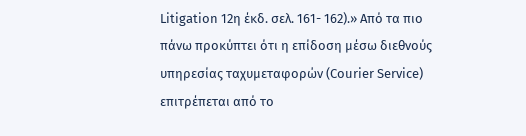Litigation 12η έκδ. σελ. 161- 162).» Από τα πιο πάνω προκύπτει ότι η επίδοση μέσω διεθνούς υπηρεσίας ταχυμεταφορών (Courier Service) επιτρέπεται από το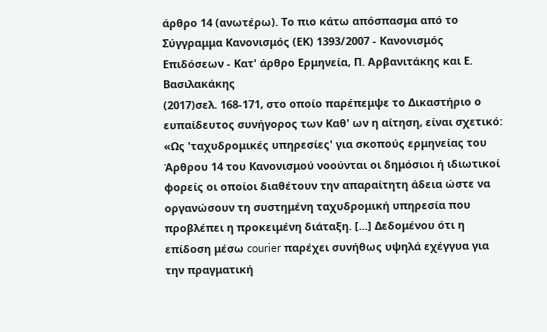άρθρο 14 (ανωτέρω). Το πιο κάτω απόσπασμα από το Σύγγραμμα Κανονισμός (ΕΚ) 1393/2007 - Κανονισμός Επιδόσεων - Κατ' άρθρο Ερμηνεία, Π. Αρβανιτάκης και Ε. Βασιλακάκης
(2017)σελ. 168-171, στο οποίο παρέπεμψε το Δικαστήριο ο ευπαίδευτος συνήγορος των Καθ' ων η αίτηση, είναι σχετικό: «Ως 'ταχυδρομικές υπηρεσίες' για σκοπούς ερμηνείας του Άρθρου 14 του Κανονισμού νοούνται οι δημόσιοι ή ιδιωτικοί φορείς οι οποίοι διαθέτουν την απαραίτητη άδεια ώστε να οργανώσουν τη συστημένη ταχυδρομική υπηρεσία που προβλέπει η προκειμένη διάταξη. [...] Δεδομένου ότι η επίδοση μέσω courier παρέχει συνήθως υψηλά εχέγγυα για την πραγματική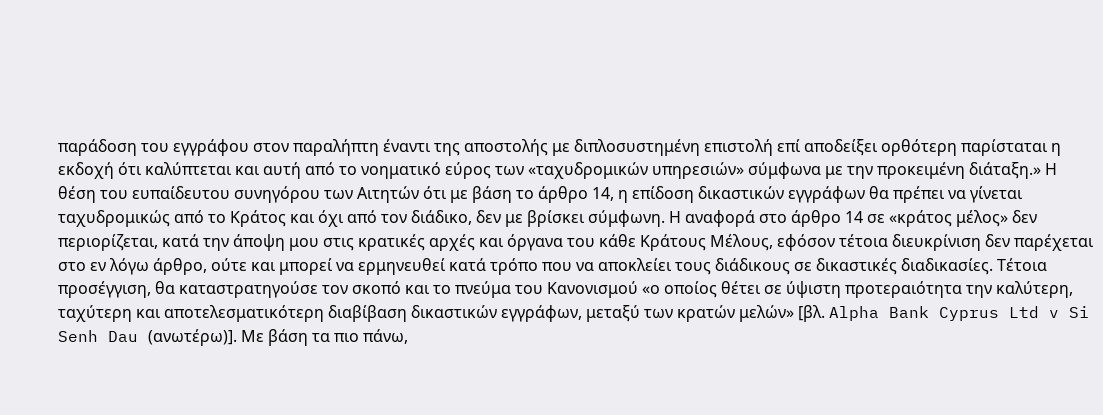παράδοση του εγγράφου στον παραλήπτη έναντι της αποστολής με διπλοσυστημένη επιστολή επί αποδείξει ορθότερη παρίσταται η εκδοχή ότι καλύπτεται και αυτή από το νοηματικό εύρος των «ταχυδρομικών υπηρεσιών» σύμφωνα με την προκειμένη διάταξη.» Η θέση του ευπαίδευτου συνηγόρου των Αιτητών ότι με βάση το άρθρο 14, η επίδοση δικαστικών εγγράφων θα πρέπει να γίνεται ταχυδρομικώς από το Κράτος και όχι από τον διάδικο, δεν με βρίσκει σύμφωνη. Η αναφορά στο άρθρο 14 σε «κράτος μέλος» δεν περιορίζεται, κατά την άποψη μου στις κρατικές αρχές και όργανα του κάθε Κράτους Μέλους, εφόσον τέτοια διευκρίνιση δεν παρέχεται στο εν λόγω άρθρο, ούτε και μπορεί να ερμηνευθεί κατά τρόπο που να αποκλείει τους διάδικους σε δικαστικές διαδικασίες. Τέτοια προσέγγιση, θα καταστρατηγούσε τον σκοπό και το πνεύμα του Κανονισμού «ο οποίος θέτει σε ύψιστη προτεραιότητα την καλύτερη, ταχύτερη και αποτελεσματικότερη διαβίβαση δικαστικών εγγράφων, μεταξύ των κρατών μελών» [βλ. Alpha Bank Cyprus Ltd v Si Senh Dau (ανωτέρω)]. Με βάση τα πιο πάνω,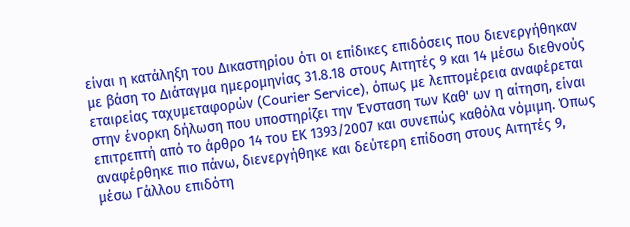είναι η κατάληξη του Δικαστηρίου ότι οι επίδικες επιδόσεις που διενεργήθηκαν με βάση το Διάταγμα ημερομηνίας 31.8.18 στους Αιτητές 9 και 14 μέσω διεθνούς εταιρείας ταχυμεταφορών (Courier Service), όπως με λεπτομέρεια αναφέρεται στην ένορκη δήλωση που υποστηρίζει την Ένσταση των Καθ' ων η αίτηση, είναι επιτρεπτή από το άρθρο 14 του ΕΚ 1393/2007 και συνεπώς καθόλα νόμιμη. Όπως αναφέρθηκε πιο πάνω, διενεργήθηκε και δεύτερη επίδοση στους Αιτητές 9, μέσω Γάλλου επιδότη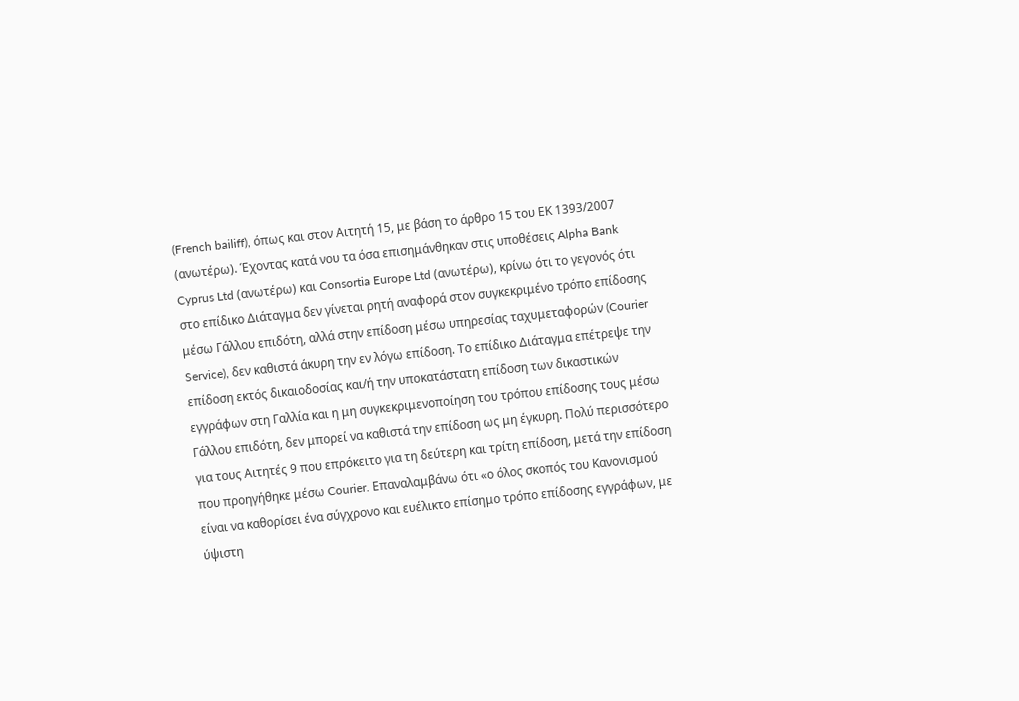(French bailiff), όπως και στον Αιτητή 15, με βάση το άρθρο 15 του ΕΚ 1393/2007 (ανωτέρω). Έχοντας κατά νου τα όσα επισημάνθηκαν στις υποθέσεις Alpha Bank Cyprus Ltd (ανωτέρω) και Consortia Europe Ltd (ανωτέρω), κρίνω ότι το γεγονός ότι στο επίδικο Διάταγμα δεν γίνεται ρητή αναφορά στον συγκεκριμένο τρόπο επίδοσης μέσω Γάλλου επιδότη, αλλά στην επίδοση μέσω υπηρεσίας ταχυμεταφορών (Courier Service), δεν καθιστά άκυρη την εν λόγω επίδοση. Το επίδικο Διάταγμα επέτρεψε την επίδοση εκτός δικαιοδοσίας και/ή την υποκατάστατη επίδοση των δικαστικών εγγράφων στη Γαλλία και η μη συγκεκριμενοποίηση του τρόπου επίδοσης τους μέσω Γάλλου επιδότη, δεν μπορεί να καθιστά την επίδοση ως μη έγκυρη. Πολύ περισσότερο για τους Αιτητές 9 που επρόκειτο για τη δεύτερη και τρίτη επίδοση, μετά την επίδοση που προηγήθηκε μέσω Courier. Επαναλαμβάνω ότι «ο όλος σκοπός του Κανονισμού είναι να καθορίσει ένα σύγχρονο και ευέλικτο επίσημο τρόπο επίδοσης εγγράφων, με ύψιστη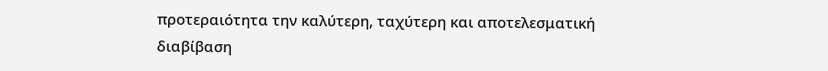προτεραιότητα την καλύτερη, ταχύτερη και αποτελεσματική διαβίβαση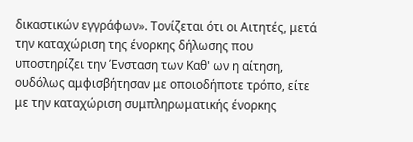δικαστικών εγγράφων». Τονίζεται ότι οι Αιτητές, μετά την καταχώριση της ένορκης δήλωσης που υποστηρίζει την Ένσταση των Καθ' ων η αίτηση, ουδόλως αμφισβήτησαν με οποιοδήποτε τρόπο, είτε με την καταχώριση συμπληρωματικής ένορκης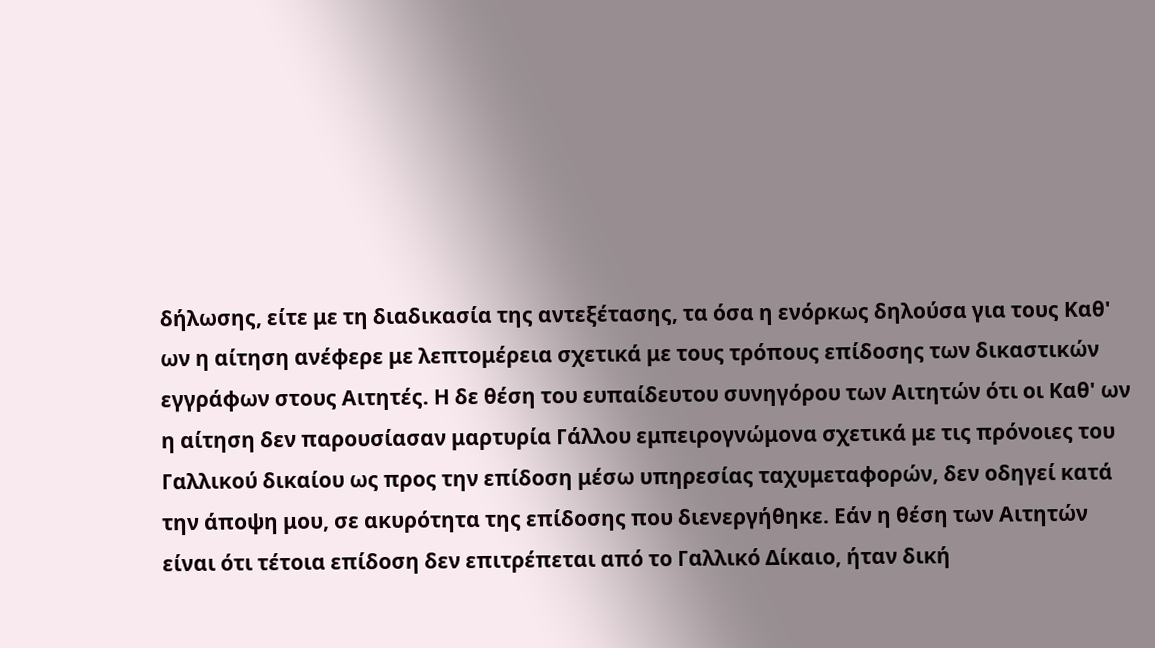δήλωσης, είτε με τη διαδικασία της αντεξέτασης, τα όσα η ενόρκως δηλούσα για τους Καθ' ων η αίτηση ανέφερε με λεπτομέρεια σχετικά με τους τρόπους επίδοσης των δικαστικών εγγράφων στους Αιτητές. Η δε θέση του ευπαίδευτου συνηγόρου των Αιτητών ότι οι Καθ' ων η αίτηση δεν παρουσίασαν μαρτυρία Γάλλου εμπειρογνώμονα σχετικά με τις πρόνοιες του Γαλλικού δικαίου ως προς την επίδοση μέσω υπηρεσίας ταχυμεταφορών, δεν οδηγεί κατά την άποψη μου, σε ακυρότητα της επίδοσης που διενεργήθηκε. Εάν η θέση των Αιτητών είναι ότι τέτοια επίδοση δεν επιτρέπεται από το Γαλλικό Δίκαιο, ήταν δική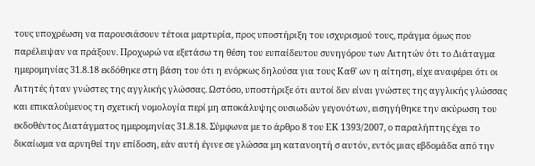τους υποχρέωση να παρουσιάσουν τέτοια μαρτυρία, προς υποστήριξη του ισχυρισμού τους, πράγμα όμως που παρέλειψαν να πράξουν. Προχωρώ να εξετάσω τη θέση του ευπαίδευτου συνηγόρου των Αιτητών ότι το Διάταγμα ημερομηνίας 31.8.18 εκδόθηκε στη βάση του ότι η ενόρκως δηλούσα για τους Καθ' ων η αίτηση, είχε αναφέρει ότι οι Αιτητές ήταν γνώστες της αγγλικής γλώσσας. Ωστόσο, υποστήριξε ότι αυτοί δεν είναι γνώστες της αγγλικής γλώσσας και επικαλούμενος τη σχετική νομολογία περί μη αποκάλυψης ουσιωδών γεγονότων, εισηγήθηκε την ακύρωση του εκδοθέντος Διατάγματος ημερομηνίας 31.8.18. Σύμφωνα με το άρθρο 8 του ΕΚ 1393/2007, ο παραλήπτης έχει το δικαίωμα να αρνηθεί την επίδοση, εάν αυτή έγινε σε γλώσσα μη κατανοητή σ αυτόν, εντός μιας εβδομάδα από την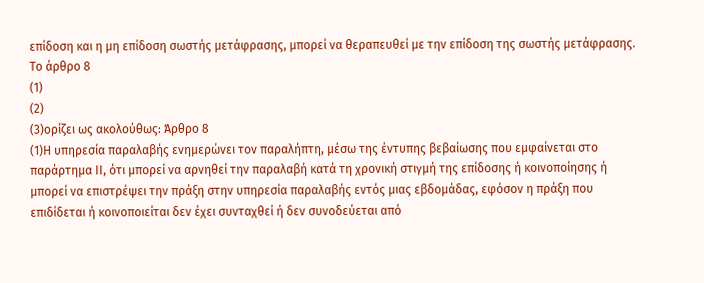επίδοση και η μη επίδοση σωστής μετάφρασης, μπορεί να θεραπευθεί με την επίδοση της σωστής μετάφρασης. Το άρθρο 8
(1)
(2)
(3)ορίζει ως ακολούθως: Άρθρο 8
(1)Η υπηρεσία παραλαβής ενημερώνει τον παραλήπτη, μέσω της έντυπης βεβαίωσης που εμφαίνεται στο παράρτημα ΙΙ, ότι μπορεί να αρνηθεί την παραλαβή κατά τη χρονική στιγμή της επίδοσης ή κοινοποίησης ή μπορεί να επιστρέψει την πράξη στην υπηρεσία παραλαβής εντός μιας εβδομάδας, εφόσον η πράξη που επιδίδεται ή κοινοποιείται δεν έχει συνταχθεί ή δεν συνοδεύεται από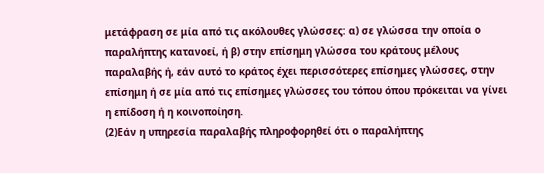μετάφραση σε μία από τις ακόλουθες γλώσσες: α) σε γλώσσα την οποία ο παραλήπτης κατανοεί, ή β) στην επίσημη γλώσσα του κράτους μέλους παραλαβής ή, εάν αυτό το κράτος έχει περισσότερες επίσημες γλώσσες, στην επίσημη ή σε μία από τις επίσημες γλώσσες του τόπου όπου πρόκειται να γίνει η επίδοση ή η κοινοποίηση.
(2)Εάν η υπηρεσία παραλαβής πληροφορηθεί ότι ο παραλήπτης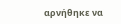αρνήθηκε να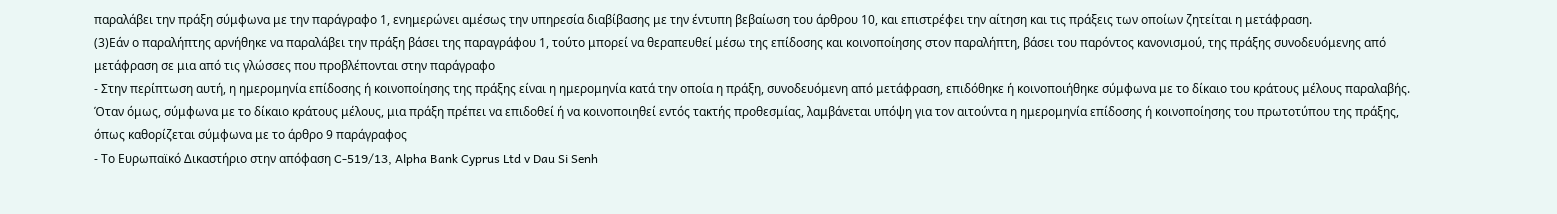παραλάβει την πράξη σύμφωνα με την παράγραφο 1, ενημερώνει αμέσως την υπηρεσία διαβίβασης με την έντυπη βεβαίωση του άρθρου 10, και επιστρέφει την αίτηση και τις πράξεις των οποίων ζητείται η μετάφραση.
(3)Εάν ο παραλήπτης αρνήθηκε να παραλάβει την πράξη βάσει της παραγράφου 1, τούτο μπορεί να θεραπευθεί μέσω της επίδοσης και κοινοποίησης στον παραλήπτη, βάσει του παρόντος κανονισμού, της πράξης συνοδευόμενης από μετάφραση σε μια από τις γλώσσες που προβλέπονται στην παράγραφο
- Στην περίπτωση αυτή, η ημερομηνία επίδοσης ή κοινοποίησης της πράξης είναι η ημερομηνία κατά την οποία η πράξη, συνοδευόμενη από μετάφραση, επιδόθηκε ή κοινοποιήθηκε σύμφωνα με το δίκαιο του κράτους μέλους παραλαβής. Όταν όμως, σύμφωνα με το δίκαιο κράτους μέλους, μια πράξη πρέπει να επιδοθεί ή να κοινοποιηθεί εντός τακτής προθεσμίας, λαμβάνεται υπόψη για τον αιτούντα η ημερομηνία επίδοσης ή κοινοποίησης του πρωτοτύπου της πράξης, όπως καθορίζεται σύμφωνα με το άρθρο 9 παράγραφος
- Το Ευρωπαϊκό Δικαστήριο στην απόφαση C-519/13, Alpha Bank Cyprus Ltd v Dau Si Senh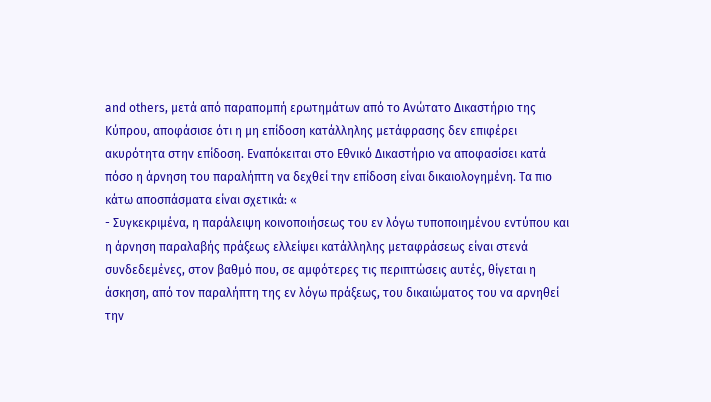and others, μετά από παραπομπή ερωτημάτων από το Ανώτατο Δικαστήριο της Κύπρου, αποφάσισε ότι η μη επίδοση κατάλληλης μετάφρασης δεν επιφέρει ακυρότητα στην επίδοση. Εναπόκειται στο Εθνικό Δικαστήριο να αποφασίσει κατά πόσο η άρνηση του παραλήπτη να δεχθεί την επίδοση είναι δικαιολογημένη. Τα πιο κάτω αποσπάσματα είναι σχετικά: «
- Συγκεκριμένα, η παράλειψη κοινοποιήσεως του εν λόγω τυποποιημένου εντύπου και η άρνηση παραλαβής πράξεως ελλείψει κατάλληλης μεταφράσεως είναι στενά συνδεδεμένες, στον βαθμό που, σε αμφότερες τις περιπτώσεις αυτές, θίγεται η άσκηση, από τον παραλήπτη της εν λόγω πράξεως, του δικαιώματος του να αρνηθεί την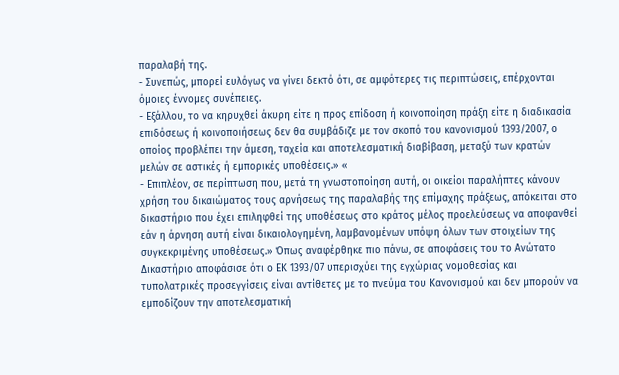παραλαβή της.
- Συνεπώς, μπορεί ευλόγως να γίνει δεκτό ότι, σε αμφότερες τις περιπτώσεις, επέρχονται όμοιες έννομες συνέπειες.
- Εξάλλου, το να κηρυχθεί άκυρη είτε η προς επίδοση ή κοινοποίηση πράξη είτε η διαδικασία επιδόσεως ή κοινοποιήσεως δεν θα συμβάδιζε με τον σκοπό του κανονισμού 1393/2007, ο οποίος προβλέπει την άμεση, ταχεία και αποτελεσματική διαβίβαση, μεταξύ των κρατών μελών σε αστικές ή εμπορικές υποθέσεις.» «
- Επιπλέον, σε περίπτωση που, μετά τη γνωστοποίηση αυτή, οι οικείοι παραλήπτες κάνουν χρήση του δικαιώματος τους αρνήσεως της παραλαβής της επίμαχης πράξεως, απόκειται στο δικαστήριο που έχει επιληφθεί της υποθέσεως στο κράτος μέλος προελεύσεως να αποφανθεί εάν η άρνηση αυτή είναι δικαιολογημένη, λαμβανομένων υπόψη όλων των στοιχείων της συγκεκριμένης υποθέσεως.» Όπως αναφέρθηκε πιο πάνω, σε αποφάσεις του το Ανώτατο Δικαστήριο αποφάσισε ότι ο ΕΚ 1393/07 υπερισχύει της εγχώριας νομοθεσίας και τυπολατρικές προσεγγίσεις είναι αντίθετες με το πνεύμα του Κανονισμού και δεν μπορούν να εμποδίζουν την αποτελεσματική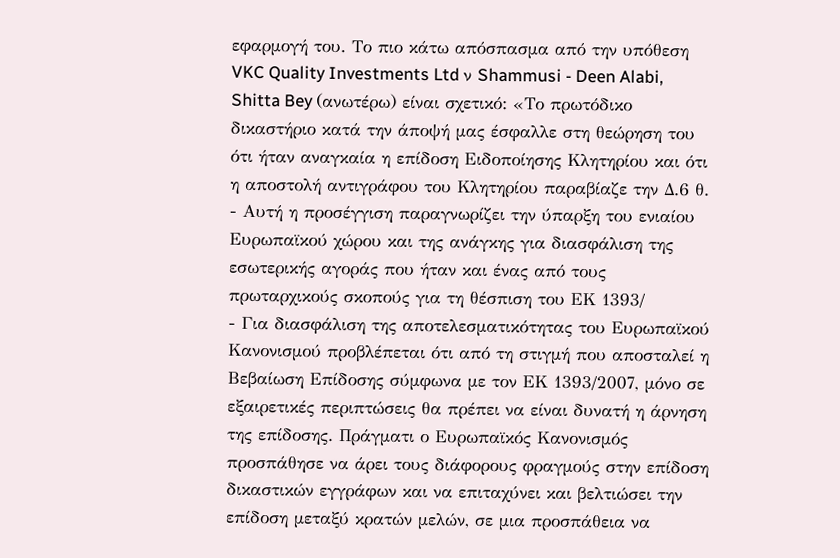εφαρμογή του. Το πιο κάτω απόσπασμα από την υπόθεση VKC Quality Investments Ltd ν Shammusi - Deen Alabi, Shitta Bey (ανωτέρω) είναι σχετικό: «Το πρωτόδικο δικαστήριο κατά την άποψή μας έσφαλλε στη θεώρηση του ότι ήταν αναγκαία η επίδοση Ειδοποίησης Κλητηρίου και ότι η αποστολή αντιγράφου του Κλητηρίου παραβίαζε την Δ.6 θ.
- Αυτή η προσέγγιση παραγνωρίζει την ύπαρξη του ενιαίου Ευρωπαϊκού χώρου και της ανάγκης για διασφάλιση της εσωτερικής αγοράς που ήταν και ένας από τους πρωταρχικούς σκοπούς για τη θέσπιση του ΕΚ 1393/
- Για διασφάλιση της αποτελεσματικότητας του Ευρωπαϊκού Κανονισμού προβλέπεται ότι από τη στιγμή που αποσταλεί η Βεβαίωση Επίδοσης σύμφωνα με τον ΕΚ 1393/2007, μόνο σε εξαιρετικές περιπτώσεις θα πρέπει να είναι δυνατή η άρνηση της επίδοσης. Πράγματι ο Ευρωπαϊκός Κανονισμός προσπάθησε να άρει τους διάφορους φραγμούς στην επίδοση δικαστικών εγγράφων και να επιταχύνει και βελτιώσει την επίδοση μεταξύ κρατών μελών, σε μια προσπάθεια να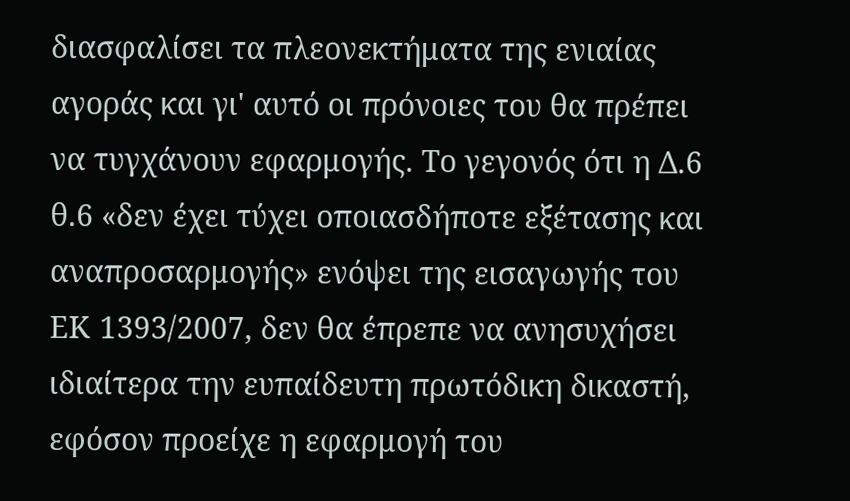διασφαλίσει τα πλεονεκτήματα της ενιαίας αγοράς και γι' αυτό οι πρόνοιες του θα πρέπει να τυγχάνουν εφαρμογής. Το γεγονός ότι η Δ.6 θ.6 «δεν έχει τύχει οποιασδήποτε εξέτασης και αναπροσαρμογής» ενόψει της εισαγωγής του ΕΚ 1393/2007, δεν θα έπρεπε να ανησυχήσει ιδιαίτερα την ευπαίδευτη πρωτόδικη δικαστή, εφόσον προείχε η εφαρμογή του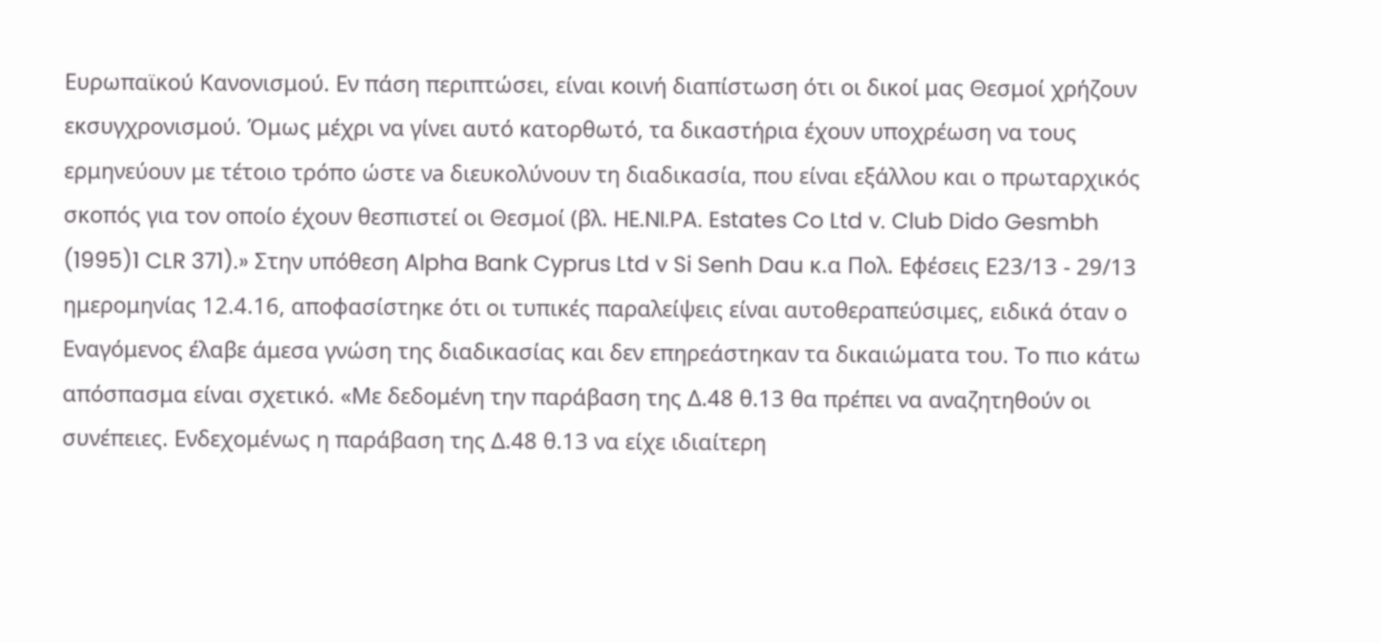Ευρωπαϊκού Κανονισμού. Εν πάση περιπτώσει, είναι κοινή διαπίστωση ότι οι δικοί μας Θεσμοί χρήζουν εκσυγχρονισμού. Όμως μέχρι να γίνει αυτό κατορθωτό, τα δικαστήρια έχουν υποχρέωση να τους ερμηνεύουν με τέτοιο τρόπο ώστε νa διευκολύνουν τη διαδικασία, που είναι εξάλλου και ο πρωταρχικός σκοπός για τον οποίο έχουν θεσπιστεί οι Θεσμοί (βλ. HE.NI.PA. Estates Co Ltd v. Club Dido Gesmbh
(1995)1 CLR 371).» Στην υπόθεση Alpha Bank Cyprus Ltd v Si Senh Dau κ.α Πολ. Εφέσεις Ε23/13 - 29/13 ημερομηνίας 12.4.16, αποφασίστηκε ότι οι τυπικές παραλείψεις είναι αυτοθεραπεύσιμες, ειδικά όταν ο Εναγόμενος έλαβε άμεσα γνώση της διαδικασίας και δεν επηρεάστηκαν τα δικαιώματα του. Το πιο κάτω απόσπασμα είναι σχετικό. «Με δεδομένη την παράβαση της Δ.48 θ.13 θα πρέπει να αναζητηθούν οι συνέπειες. Ενδεχομένως η παράβαση της Δ.48 θ.13 να είχε ιδιαίτερη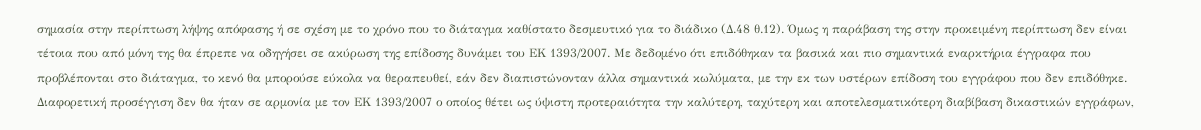σημασία στην περίπτωση λήψης απόφασης ή σε σχέση με το χρόνο που το διάταγμα καθίστατο δεσμευτικό για το διάδικο (Δ.48 θ.12). Όμως η παράβαση της στην προκειμένη περίπτωση δεν είναι τέτοια που από μόνη της θα έπρεπε να οδηγήσει σε ακύρωση της επίδοσης δυνάμει του ΕΚ 1393/2007. Με δεδομένο ότι επιδόθηκαν τα βασικά και πιο σημαντικά εναρκτήρια έγγραφα που προβλέπονται στο διάταγμα, το κενό θα μπορούσε εύκολα να θεραπευθεί, εάν δεν διαπιστώνονταν άλλα σημαντικά κωλύματα, με την εκ των υστέρων επίδοση του εγγράφου που δεν επιδόθηκε. Διαφορετική προσέγγιση δεν θα ήταν σε αρμονία με τον ΕΚ 1393/2007 ο οποίος θέτει ως ύψιστη προτεραιότητα την καλύτερη, ταχύτερη και αποτελεσματικότερη διαβίβαση δικαστικών εγγράφων,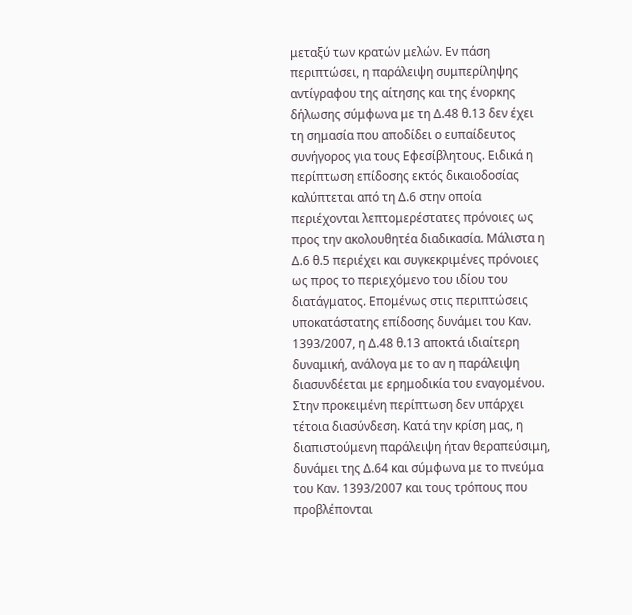μεταξύ των κρατών μελών. Εν πάση περιπτώσει, η παράλειψη συμπερίληψης αντίγραφου της αίτησης και της ένορκης δήλωσης σύμφωνα με τη Δ.48 θ.13 δεν έχει τη σημασία που αποδίδει ο ευπαίδευτος συνήγορος για τους Εφεσίβλητους. Ειδικά η περίπτωση επίδοσης εκτός δικαιοδοσίας καλύπτεται από τη Δ.6 στην οποία περιέχονται λεπτομερέστατες πρόνοιες ως προς την ακολουθητέα διαδικασία. Μάλιστα η Δ.6 θ.5 περιέχει και συγκεκριμένες πρόνοιες ως προς το περιεχόμενο του ιδίου του διατάγματος. Επομένως στις περιπτώσεις υποκατάστατης επίδοσης δυνάμει του Καν. 1393/2007, η Δ.48 θ.13 αποκτά ιδιαίτερη δυναμική, ανάλογα με το αν η παράλειψη διασυνδέεται με ερημοδικία του εναγομένου. Στην προκειμένη περίπτωση δεν υπάρχει τέτοια διασύνδεση. Κατά την κρίση μας, η διαπιστούμενη παράλειψη ήταν θεραπεύσιμη, δυνάμει της Δ.64 και σύμφωνα με το πνεύμα του Καν. 1393/2007 και τους τρόπους που προβλέπονται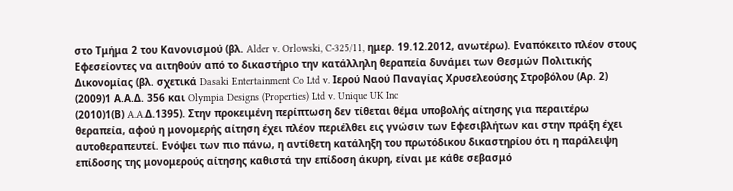στο Τμήμα 2 του Κανονισμού (βλ. Alder v. Orlowski, C-325/11, ημερ. 19.12.2012, ανωτέρω). Εναπόκειτο πλέον στους Εφεσείοντες να αιτηθούν από το δικαστήριο την κατάλληλη θεραπεία δυνάμει των Θεσμών Πολιτικής Δικονομίας (βλ. σχετικά Dasaki Entertainment Co Ltd v. Ιερού Ναού Παναγίας Χρυσελεούσης Στροβόλου (Αρ. 2)
(2009)1 Α.Α.Δ. 356 και Olympia Designs (Properties) Ltd v. Unique UK Inc
(2010)1(Β) A.A.Δ.1395). Στην προκειμένη περίπτωση δεν τίθεται θέμα υποβολής αίτησης για περαιτέρω θεραπεία, αφού η μονομερής αίτηση έχει πλέον περιέλθει εις γνώσιν των Εφεσιβλήτων και στην πράξη έχει αυτοθεραπευτεί. Ενόψει των πιο πάνω, η αντίθετη κατάληξη του πρωτόδικου δικαστηρίου ότι η παράλειψη επίδοσης της μονομερούς αίτησης καθιστά την επίδοση άκυρη, είναι με κάθε σεβασμό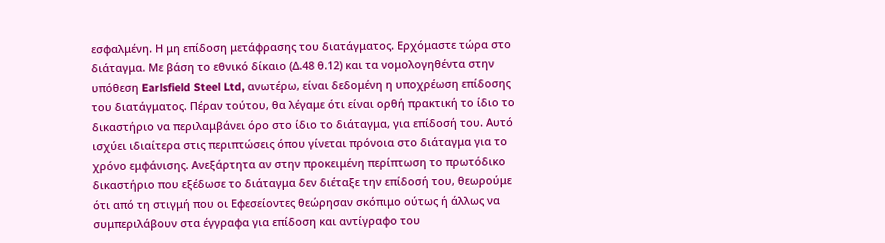εσφαλμένη. Η μη επίδοση μετάφρασης του διατάγματος. Ερχόμαστε τώρα στο διάταγμα. Με βάση το εθνικό δίκαιο (Δ.48 θ.12) και τα νομολογηθέντα στην υπόθεση Earlsfield Steel Ltd, ανωτέρω, είναι δεδομένη η υποχρέωση επίδοσης του διατάγματος. Πέραν τούτου, θα λέγαμε ότι είναι ορθή πρακτική το ίδιο το δικαστήριο να περιλαμβάνει όρο στο ίδιο το διάταγμα, για επίδοσή του. Αυτό ισχύει ιδιαίτερα στις περιπτώσεις όπου γίνεται πρόνοια στο διάταγμα για το χρόνο εμφάνισης. Ανεξάρτητα αν στην προκειμένη περίπτωση το πρωτόδικο δικαστήριο που εξέδωσε το διάταγμα δεν διέταξε την επίδοσή του, θεωρούμε ότι από τη στιγμή που οι Εφεσείοντες θεώρησαν σκόπιμο ούτως ή άλλως να συμπεριλάβουν στα έγγραφα για επίδοση και αντίγραφο του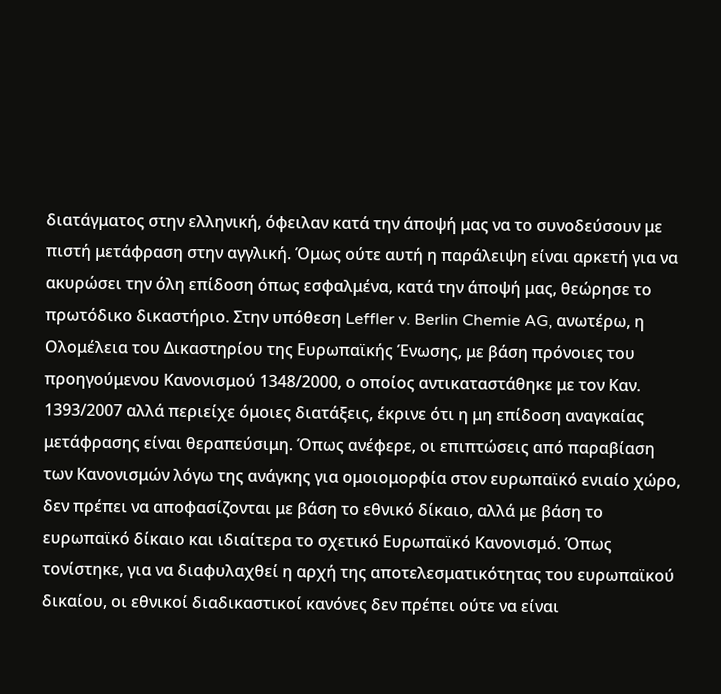διατάγματος στην ελληνική, όφειλαν κατά την άποψή μας να το συνοδεύσουν με πιστή μετάφραση στην αγγλική. Όμως ούτε αυτή η παράλειψη είναι αρκετή για να ακυρώσει την όλη επίδοση όπως εσφαλμένα, κατά την άποψή μας, θεώρησε το πρωτόδικο δικαστήριο. Στην υπόθεση Leffler v. Berlin Chemie AG, ανωτέρω, η Ολομέλεια του Δικαστηρίου της Ευρωπαϊκής Ένωσης, με βάση πρόνοιες του προηγούμενου Κανονισμού 1348/2000, ο οποίος αντικαταστάθηκε με τον Καν. 1393/2007 αλλά περιείχε όμοιες διατάξεις, έκρινε ότι η μη επίδοση αναγκαίας μετάφρασης είναι θεραπεύσιμη. Όπως ανέφερε, οι επιπτώσεις από παραβίαση των Κανονισμών λόγω της ανάγκης για ομοιομορφία στον ευρωπαϊκό ενιαίο χώρο, δεν πρέπει να αποφασίζονται με βάση το εθνικό δίκαιο, αλλά με βάση το ευρωπαϊκό δίκαιο και ιδιαίτερα το σχετικό Ευρωπαϊκό Κανονισμό. Όπως τονίστηκε, για να διαφυλαχθεί η αρχή της αποτελεσματικότητας του ευρωπαϊκού δικαίου, οι εθνικοί διαδικαστικοί κανόνες δεν πρέπει ούτε να είναι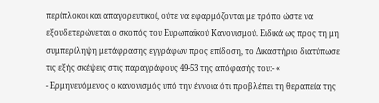περίπλοκοι και απαγορευτικοί, ούτε να εφαρμόζονται με τρόπο ώστε να εξουδετερώνεται ο σκοπός του Ευρωπαϊκού Κανονισμού. Ειδικά ως προς τη μη συμπερίληψη μετάφρασης εγγράφων προς επίδοση, το Δικαστήριο διατύπωσε τις εξής σκέψεις στις παραγράφους 49-53 της απόφασής του:- «
- Ερμηνευόμενος ο κανονισμός υπό την έννοια ότι προβλέπει τη θεραπεία της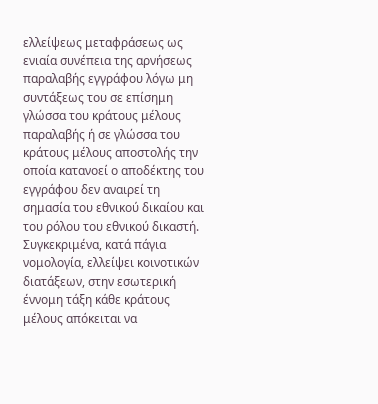ελλείψεως μεταφράσεως ως ενιαία συνέπεια της αρνήσεως παραλαβής εγγράφου λόγω μη συντάξεως του σε επίσημη γλώσσα του κράτους μέλους παραλαβής ή σε γλώσσα του κράτους μέλους αποστολής την οποία κατανοεί ο αποδέκτης του εγγράφου δεν αναιρεί τη σημασία του εθνικού δικαίου και του ρόλου του εθνικού δικαστή. Συγκεκριμένα, κατά πάγια νομολογία, ελλείψει κοινοτικών διατάξεων, στην εσωτερική έννομη τάξη κάθε κράτους μέλους απόκειται να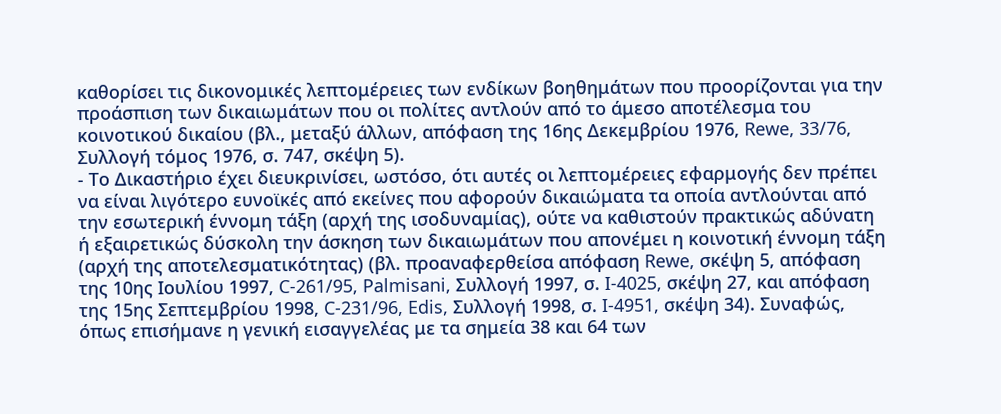καθορίσει τις δικονομικές λεπτομέρειες των ενδίκων βοηθημάτων που προορίζονται για την προάσπιση των δικαιωμάτων που οι πολίτες αντλούν από το άμεσο αποτέλεσμα του κοινοτικού δικαίου (βλ., μεταξύ άλλων, απόφαση της 16ης Δεκεμβρίου 1976, Rewe, 33/76, Συλλογή τόμος 1976, σ. 747, σκέψη 5).
- Το Δικαστήριο έχει διευκρινίσει, ωστόσο, ότι αυτές οι λεπτομέρειες εφαρμογής δεν πρέπει να είναι λιγότερο ευνοϊκές από εκείνες που αφορούν δικαιώματα τα οποία αντλούνται από την εσωτερική έννομη τάξη (αρχή της ισοδυναμίας), ούτε να καθιστούν πρακτικώς αδύνατη ή εξαιρετικώς δύσκολη την άσκηση των δικαιωμάτων που απονέμει η κοινοτική έννομη τάξη (αρχή της αποτελεσματικότητας) (βλ. προαναφερθείσα απόφαση Rewe, σκέψη 5, απόφαση της 10ης Ιουλίου 1997, C-261/95, Palmisani, Συλλογή 1997, σ. I-4025, σκέψη 27, και απόφαση της 15ης Σεπτεμβρίου 1998, C-231/96, Edis, Συλλογή 1998, σ. I-4951, σκέψη 34). Συναφώς, όπως επισήμανε η γενική εισαγγελέας με τα σημεία 38 και 64 των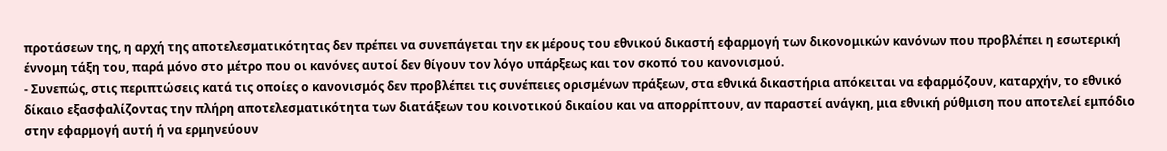προτάσεων της, η αρχή της αποτελεσματικότητας δεν πρέπει να συνεπάγεται την εκ μέρους του εθνικού δικαστή εφαρμογή των δικονομικών κανόνων που προβλέπει η εσωτερική έννομη τάξη του, παρά μόνο στο μέτρο που οι κανόνες αυτοί δεν θίγουν τον λόγο υπάρξεως και τον σκοπό του κανονισμού.
- Συνεπώς, στις περιπτώσεις κατά τις οποίες ο κανονισμός δεν προβλέπει τις συνέπειες ορισμένων πράξεων, στα εθνικά δικαστήρια απόκειται να εφαρμόζουν, καταρχήν, το εθνικό δίκαιο εξασφαλίζοντας την πλήρη αποτελεσματικότητα των διατάξεων του κοινοτικού δικαίου και να απορρίπτουν, αν παραστεί ανάγκη, μια εθνική ρύθμιση που αποτελεί εμπόδιο στην εφαρμογή αυτή ή να ερμηνεύουν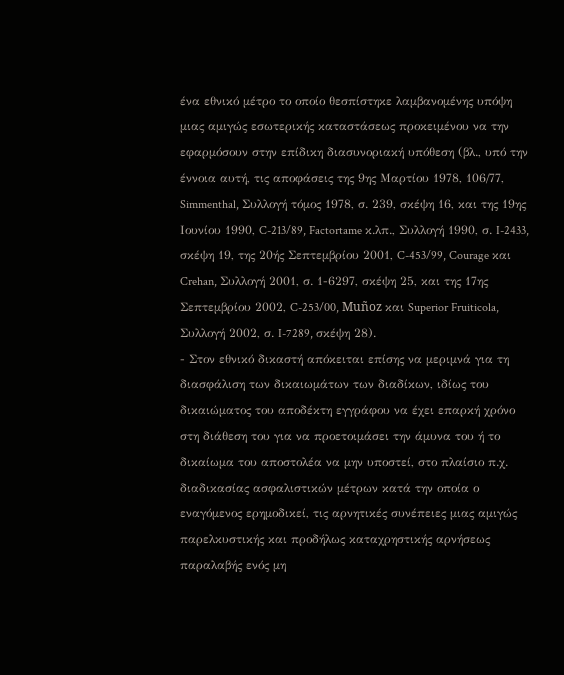ένα εθνικό μέτρο το οποίο θεσπίστηκε λαμβανομένης υπόψη μιας αμιγώς εσωτερικής καταστάσεως προκειμένου να την εφαρμόσουν στην επίδικη διασυνοριακή υπόθεση (βλ., υπό την έννοια αυτή, τις αποφάσεις της 9ης Μαρτίου 1978, 106/77, Simmenthal, Συλλογή τόμος 1978, σ. 239, σκέψη 16, και της 19ης Ιουνίου 1990, C-213/89, Factortame κ.λπ., Συλλογή 1990, σ. I-2433, σκέψη 19, της 20ής Σεπτεμβρίου 2001, C-453/99, Courage και Crehan, Συλλογή 2001, σ. 1-6297, σκέψη 25, και της 17ης Σεπτεμβρίου 2002, C-253/00, Muñoz και Superior Fruiticola, Συλλογή 2002, σ. I-7289, σκέψη 28).
- Στον εθνικό δικαστή απόκειται επίσης να μεριμνά για τη διασφάλιση των δικαιωμάτων των διαδίκων, ιδίως του δικαιώματος του αποδέκτη εγγράφου να έχει επαρκή χρόνο στη διάθεση του για να προετοιμάσει την άμυνα του ή το δικαίωμα του αποστολέα να μην υποστεί, στο πλαίσιο π.χ. διαδικασίας ασφαλιστικών μέτρων κατά την οποία ο εναγόμενος ερημοδικεί, τις αρνητικές συνέπειες μιας αμιγώς παρελκυστικής και προδήλως καταχρηστικής αρνήσεως παραλαβής ενός μη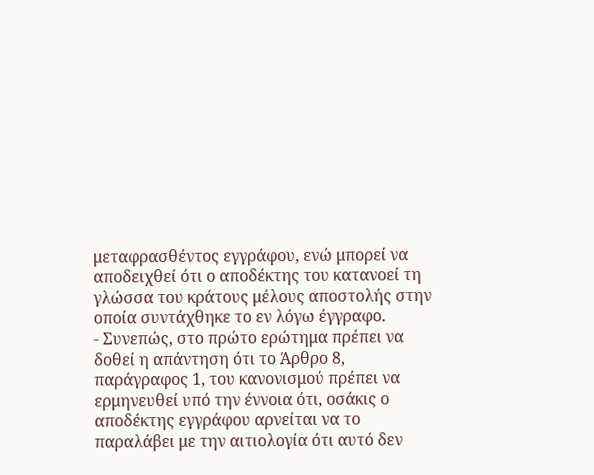μεταφρασθέντος εγγράφου, ενώ μπορεί να αποδειχθεί ότι ο αποδέκτης του κατανοεί τη γλώσσα του κράτους μέλους αποστολής στην οποία συντάχθηκε το εν λόγω έγγραφο.
- Συνεπώς, στο πρώτο ερώτημα πρέπει να δοθεί η απάντηση ότι το Άρθρο 8, παράγραφος 1, του κανονισμού πρέπει να ερμηνευθεί υπό την έννοια ότι, οσάκις ο αποδέκτης εγγράφου αρνείται να το παραλάβει με την αιτιολογία ότι αυτό δεν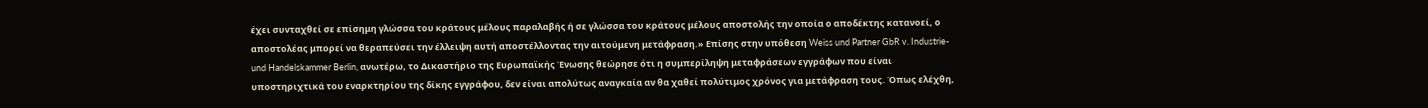έχει συνταχθεί σε επίσημη γλώσσα του κράτους μέλους παραλαβής ή σε γλώσσα του κράτους μέλους αποστολής την οποία ο αποδέκτης κατανοεί, ο αποστολέας μπορεί να θεραπεύσει την έλλειψη αυτή αποστέλλοντας την αιτούμενη μετάφραση.» Επίσης στην υπόθεση Weiss und Partner GbR v. Industrie-und Handelskammer Berlin, ανωτέρω, το Δικαστήριο της Ευρωπαϊκής Ένωσης θεώρησε ότι η συμπερίληψη μεταφράσεων εγγράφων που είναι υποστηριχτικά του εναρκτηρίου της δίκης εγγράφου, δεν είναι απολύτως αναγκαία αν θα χαθεί πολύτιμος χρόνος για μετάφραση τους. Όπως ελέχθη,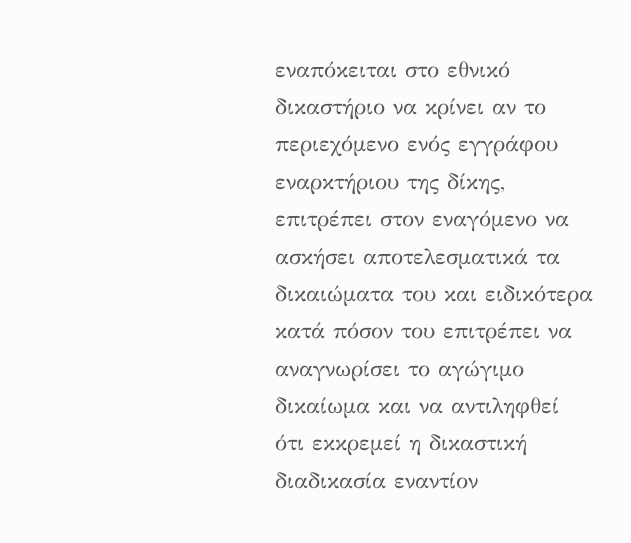εναπόκειται στο εθνικό δικαστήριο να κρίνει αν το περιεχόμενο ενός εγγράφου εναρκτήριου της δίκης, επιτρέπει στον εναγόμενο να ασκήσει αποτελεσματικά τα δικαιώματα του και ειδικότερα κατά πόσον του επιτρέπει να αναγνωρίσει το αγώγιμο δικαίωμα και να αντιληφθεί ότι εκκρεμεί η δικαστική διαδικασία εναντίον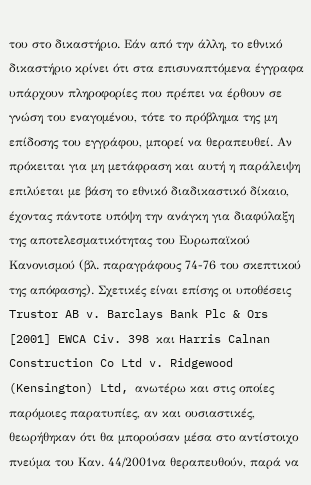του στο δικαστήριο. Εάν από την άλλη, το εθνικό δικαστήριο κρίνει ότι στα επισυναπτόμενα έγγραφα υπάρχουν πληροφορίες που πρέπει να έρθουν σε γνώση του εναγομένου, τότε το πρόβλημα της μη επίδοσης του εγγράφου, μπορεί να θεραπευθεί. Αν πρόκειται για μη μετάφραση και αυτή η παράλειψη επιλύεται με βάση το εθνικό διαδικαστικό δίκαιο, έχοντας πάντοτε υπόψη την ανάγκη για διαφύλαξη της αποτελεσματικότητας του Ευρωπαϊκού Κανονισμού (βλ. παραγράφους 74-76 του σκεπτικού της απόφασης). Σχετικές είναι επίσης οι υποθέσεις Trustor AB v. Barclays Bank Plc & Ors [2001] EWCA Civ. 398 και Harris Calnan Construction Co Ltd v. Ridgewood (Kensington) Ltd, ανωτέρω και στις οποίες παρόμοιες παρατυπίες, αν και ουσιαστικές, θεωρήθηκαν ότι θα μπορούσαν μέσα στο αντίστοιχο πνεύμα του Καν. 44/2001να θεραπευθούν, παρά να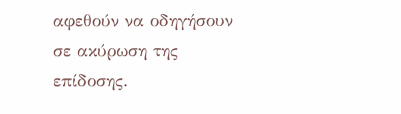αφεθούν να οδηγήσουν σε ακύρωση της επίδοσης.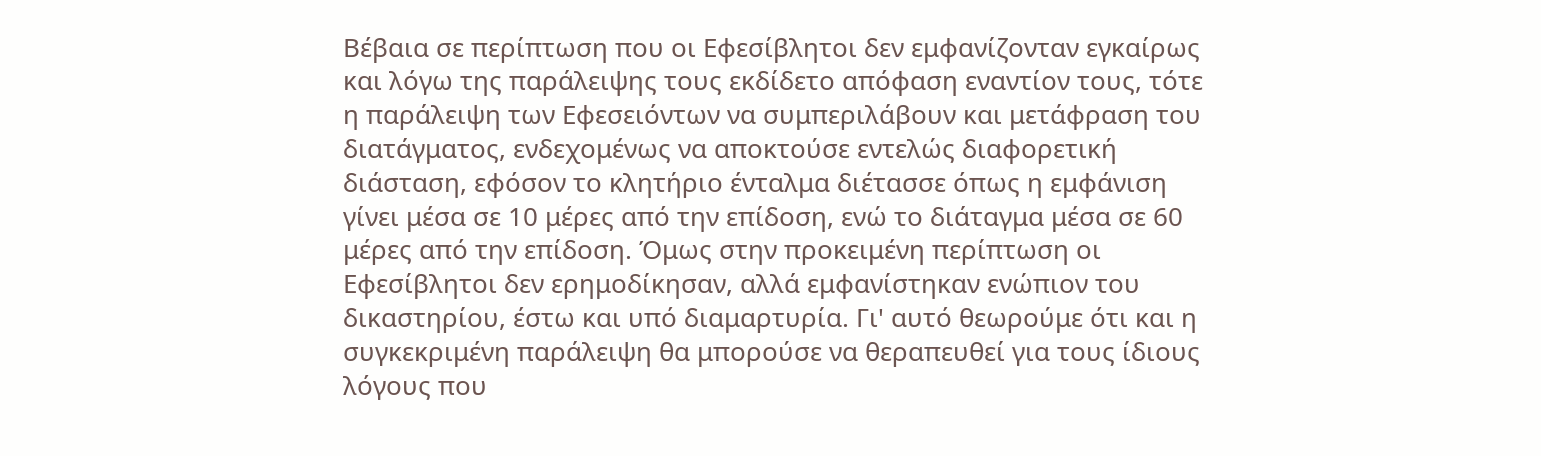Βέβαια σε περίπτωση που οι Εφεσίβλητοι δεν εμφανίζονταν εγκαίρως και λόγω της παράλειψης τους εκδίδετο απόφαση εναντίον τους, τότε η παράλειψη των Εφεσειόντων να συμπεριλάβουν και μετάφραση του διατάγματος, ενδεχομένως να αποκτούσε εντελώς διαφορετική διάσταση, εφόσον το κλητήριο ένταλμα διέτασσε όπως η εμφάνιση γίνει μέσα σε 10 μέρες από την επίδοση, ενώ το διάταγμα μέσα σε 60 μέρες από την επίδοση. Όμως στην προκειμένη περίπτωση οι Εφεσίβλητοι δεν ερημοδίκησαν, αλλά εμφανίστηκαν ενώπιον του δικαστηρίου, έστω και υπό διαμαρτυρία. Γι' αυτό θεωρούμε ότι και η συγκεκριμένη παράλειψη θα μπορούσε να θεραπευθεί για τους ίδιους λόγους που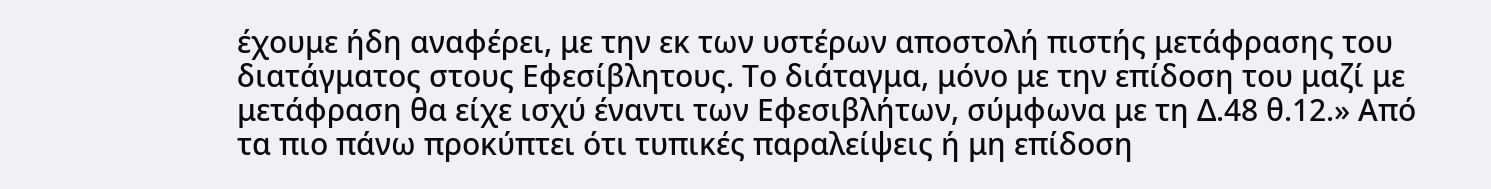έχουμε ήδη αναφέρει, με την εκ των υστέρων αποστολή πιστής μετάφρασης του διατάγματος στους Εφεσίβλητους. Το διάταγμα, μόνο με την επίδοση του μαζί με μετάφραση θα είχε ισχύ έναντι των Εφεσιβλήτων, σύμφωνα με τη Δ.48 θ.12.» Από τα πιο πάνω προκύπτει ότι τυπικές παραλείψεις ή μη επίδοση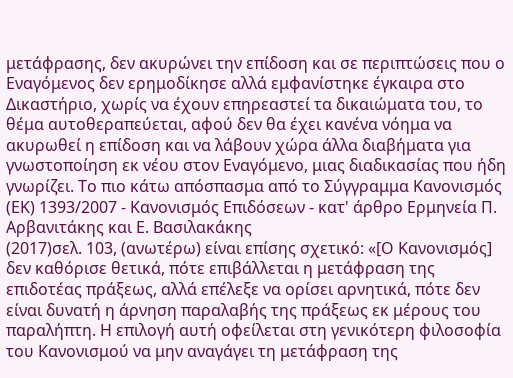μετάφρασης, δεν ακυρώνει την επίδοση και σε περιπτώσεις που ο Εναγόμενος δεν ερημοδίκησε αλλά εμφανίστηκε έγκαιρα στο Δικαστήριο, χωρίς να έχουν επηρεαστεί τα δικαιώματα του, το θέμα αυτοθεραπεύεται, αφού δεν θα έχει κανένα νόημα να ακυρωθεί η επίδοση και να λάβουν χώρα άλλα διαβήματα για γνωστοποίηση εκ νέου στον Εναγόμενο, μιας διαδικασίας που ήδη γνωρίζει. Το πιο κάτω απόσπασμα από το Σύγγραμμα Κανονισμός (ΕΚ) 1393/2007 - Κανονισμός Επιδόσεων - κατ' άρθρο Ερμηνεία Π. Αρβανιτάκης και Ε. Βασιλακάκης
(2017)σελ. 103, (ανωτέρω) είναι επίσης σχετικό: «[Ο Κανονισμός] δεν καθόρισε θετικά, πότε επιβάλλεται η μετάφραση της επιδοτέας πράξεως, αλλά επέλεξε να ορίσει αρνητικά, πότε δεν είναι δυνατή η άρνηση παραλαβής της πράξεως εκ μέρους του παραλήπτη. Η επιλογή αυτή οφείλεται στη γενικότερη φιλοσοφία του Κανονισμού να μην αναγάγει τη μετάφραση της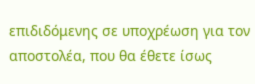επιδιδόμενης σε υποχρέωση για τον αποστολέα, που θα έθετε ίσως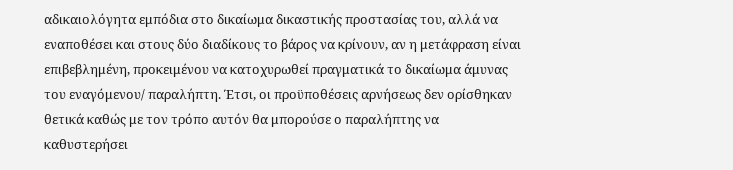αδικαιολόγητα εμπόδια στο δικαίωμα δικαστικής προστασίας του, αλλά να εναποθέσει και στους δύο διαδίκους το βάρος να κρίνουν, αν η μετάφραση είναι επιβεβλημένη, προκειμένου να κατοχυρωθεί πραγματικά το δικαίωμα άμυνας του εναγόμενου/ παραλήπτη. Έτσι, οι προϋποθέσεις αρνήσεως δεν ορίσθηκαν θετικά καθώς με τον τρόπο αυτόν θα μπορούσε ο παραλήπτης να καθυστερήσει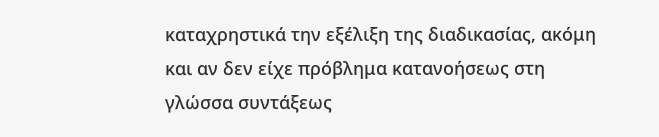καταχρηστικά την εξέλιξη της διαδικασίας, ακόμη και αν δεν είχε πρόβλημα κατανοήσεως στη γλώσσα συντάξεως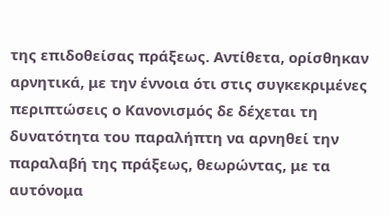της επιδοθείσας πράξεως. Αντίθετα, ορίσθηκαν αρνητικά, με την έννοια ότι στις συγκεκριμένες περιπτώσεις ο Κανονισμός δε δέχεται τη δυνατότητα του παραλήπτη να αρνηθεί την παραλαβή της πράξεως, θεωρώντας, με τα αυτόνομα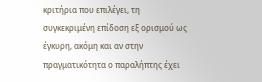κριτήρια που επιλέγει, τη συγκεκριμένη επίδοση εξ ορισμού ως έγκυρη, ακόμη και αν στην πραγματικότητα ο παραλήπτης έχει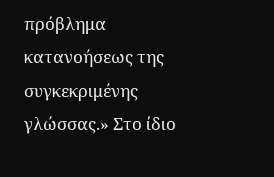πρόβλημα κατανοήσεως της συγκεκριμένης γλώσσας.» Στο ίδιο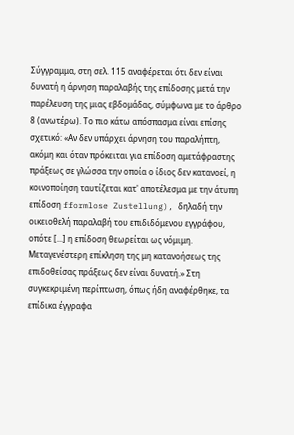Σύγγραμμα, στη σελ. 115 αναφέρεται ότι δεν είναι δυνατή η άρνηση παραλαβής της επίδοσης μετά την παρέλευση της μιας εβδομάδας, σύμφωνα με το άρθρο 8 (ανωτέρω). Το πιο κάτω απόσπασμα είναι επίσης σχετικό: «Αν δεν υπάρχει άρνηση του παραλήπτη, ακόμη και όταν πρόκειται για επίδοση αμετάφραστης πράξεως σε γλώσσα την οποία ο ίδιος δεν κατανοεί, η κοινοποίηση ταυτίζεται κατ' αποτέλεσμα με την άτυπη επίδοση fformlose Zustellung), δηλαδή την οικειοθελή παραλαβή του επιδιδόμενου εγγράφου, οπότε [...] η επίδοση θεωρείται ως νόμιμη. Μεταγενέστερη επίκληση της μη κατανοήσεως της επιδοθείσας πράξεως δεν είναι δυνατή.» Στη συγκεκριμένη περίπτωση, όπως ήδη αναφέρθηκε, τα επίδικα έγγραφα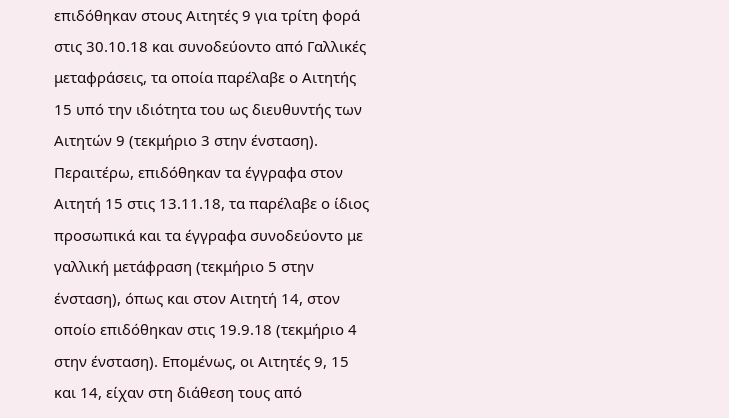επιδόθηκαν στους Αιτητές 9 για τρίτη φορά στις 30.10.18 και συνοδεύοντο από Γαλλικές μεταφράσεις, τα οποία παρέλαβε ο Αιτητής 15 υπό την ιδιότητα του ως διευθυντής των Αιτητών 9 (τεκμήριο 3 στην ένσταση). Περαιτέρω, επιδόθηκαν τα έγγραφα στον Αιτητή 15 στις 13.11.18, τα παρέλαβε ο ίδιος προσωπικά και τα έγγραφα συνοδεύοντο με γαλλική μετάφραση (τεκμήριο 5 στην ένσταση), όπως και στον Αιτητή 14, στον οποίο επιδόθηκαν στις 19.9.18 (τεκμήριο 4 στην ένσταση). Επομένως, οι Αιτητές 9, 15 και 14, είχαν στη διάθεση τους από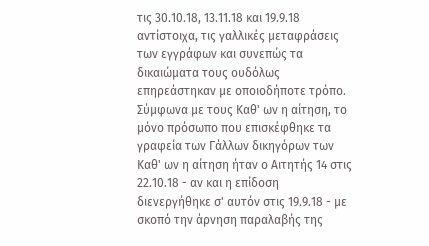τις 30.10.18, 13.11.18 και 19.9.18 αντίστοιχα, τις γαλλικές μεταφράσεις των εγγράφων και συνεπώς τα δικαιώματα τους ουδόλως επηρεάστηκαν με οποιοδήποτε τρόπο. Σύμφωνα με τους Καθ' ων η αίτηση, το μόνο πρόσωπο που επισκέφθηκε τα γραφεία των Γάλλων δικηγόρων των Καθ' ων η αίτηση ήταν ο Αιτητής 14 στις 22.10.18 - αν και η επίδοση διενεργήθηκε σ' αυτόν στις 19.9.18 - με σκοπό την άρνηση παραλαβής της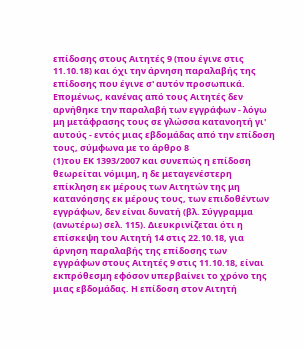επίδοσης στους Αιτητές 9 (που έγινε στις 11.10.18) και όχι την άρνηση παραλαβής της επίδοσης που έγινε σ' αυτόν προσωπικά. Επομένως, κανένας από τους Αιτητές δεν αρνήθηκε την παραλαβή των εγγράφων - λόγω μη μετάφρασης τους σε γλώσσα κατανοητή γι' αυτούς - εντός μιας εβδομάδας από την επίδοση τους, σύμφωνα με το άρθρο 8
(1)του ΕΚ 1393/2007 και συνεπώς η επίδοση θεωρείται νόμιμη, η δε μεταγενέστερη επίκληση εκ μέρους των Αιτητών της μη κατανόησης εκ μέρους τους, των επιδοθέντων εγγράφων, δεν είναι δυνατή (βλ. Σύγγραμμα (ανωτέρω) σελ. 115). Διευκρινίζεται ότι η επίσκεψη του Αιτητή 14 στις 22.10.18, για άρνηση παραλαβής της επίδοσης των εγγράφων στους Αιτητές 9 στις 11.10.18, είναι εκπρόθεσμη εφόσον υπερβαίνει το χρόνο της μιας εβδομάδας. Η επίδοση στον Αιτητή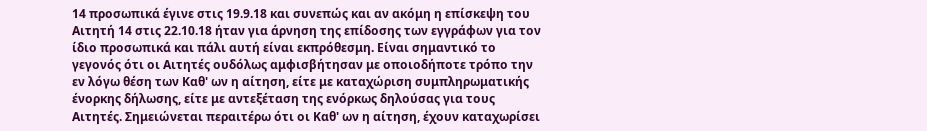14 προσωπικά έγινε στις 19.9.18 και συνεπώς και αν ακόμη η επίσκεψη του Αιτητή 14 στις 22.10.18 ήταν για άρνηση της επίδοσης των εγγράφων για τον ίδιο προσωπικά και πάλι αυτή είναι εκπρόθεσμη. Είναι σημαντικό το γεγονός ότι οι Αιτητές ουδόλως αμφισβήτησαν με οποιοδήποτε τρόπο την εν λόγω θέση των Καθ' ων η αίτηση, είτε με καταχώριση συμπληρωματικής ένορκης δήλωσης, είτε με αντεξέταση της ενόρκως δηλούσας για τους Αιτητές. Σημειώνεται περαιτέρω ότι οι Καθ' ων η αίτηση, έχουν καταχωρίσει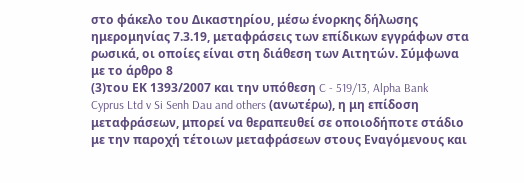στο φάκελο του Δικαστηρίου, μέσω ένορκης δήλωσης ημερομηνίας 7.3.19, μεταφράσεις των επίδικων εγγράφων στα ρωσικά, οι οποίες είναι στη διάθεση των Αιτητών. Σύμφωνα με το άρθρο 8
(3)του ΕΚ 1393/2007 και την υπόθεση C - 519/13, Alpha Bank Cyprus Ltd v Si Senh Dau and others (ανωτέρω), η μη επίδοση μεταφράσεων, μπορεί να θεραπευθεί σε οποιοδήποτε στάδιο με την παροχή τέτοιων μεταφράσεων στους Εναγόμενους και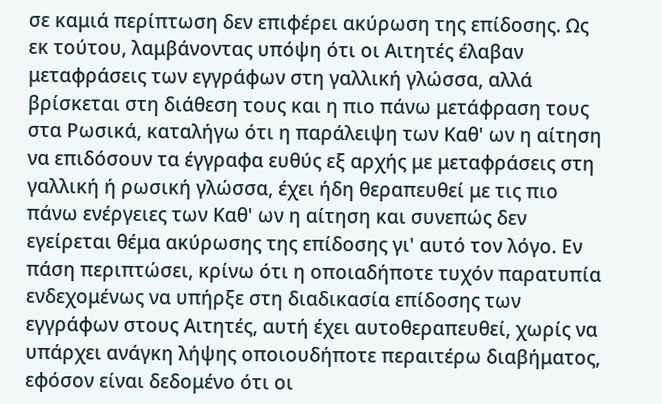σε καμιά περίπτωση δεν επιφέρει ακύρωση της επίδοσης. Ως εκ τούτου, λαμβάνοντας υπόψη ότι οι Αιτητές έλαβαν μεταφράσεις των εγγράφων στη γαλλική γλώσσα, αλλά βρίσκεται στη διάθεση τους και η πιο πάνω μετάφραση τους στα Ρωσικά, καταλήγω ότι η παράλειψη των Καθ' ων η αίτηση να επιδόσουν τα έγγραφα ευθύς εξ αρχής με μεταφράσεις στη γαλλική ή ρωσική γλώσσα, έχει ήδη θεραπευθεί με τις πιο πάνω ενέργειες των Καθ' ων η αίτηση και συνεπώς δεν εγείρεται θέμα ακύρωσης της επίδοσης γι' αυτό τον λόγο. Εν πάση περιπτώσει, κρίνω ότι η οποιαδήποτε τυχόν παρατυπία ενδεχομένως να υπήρξε στη διαδικασία επίδοσης των εγγράφων στους Αιτητές, αυτή έχει αυτοθεραπευθεί, χωρίς να υπάρχει ανάγκη λήψης οποιουδήποτε περαιτέρω διαβήματος, εφόσον είναι δεδομένο ότι οι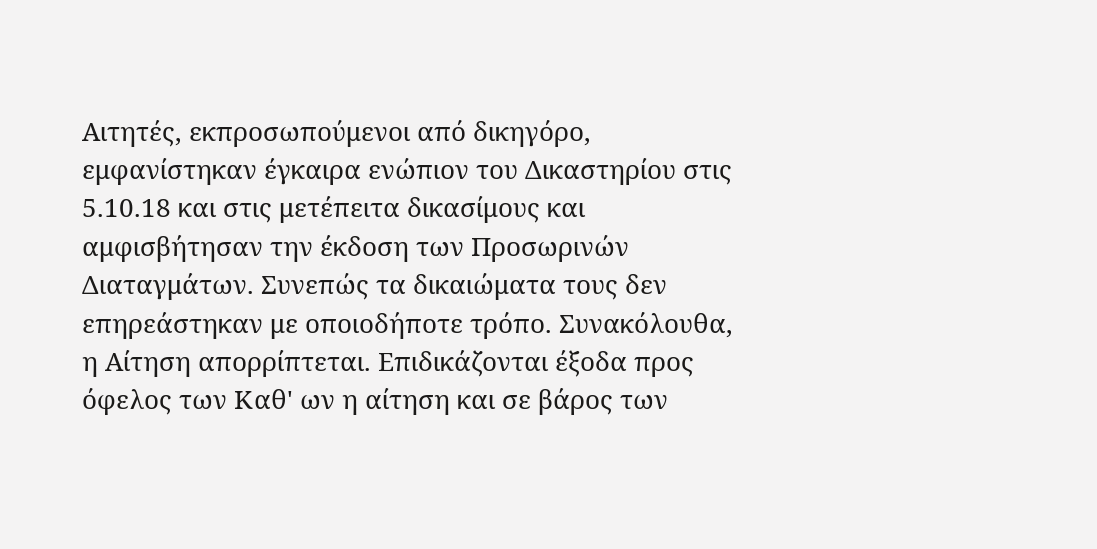Αιτητές, εκπροσωπούμενοι από δικηγόρο, εμφανίστηκαν έγκαιρα ενώπιον του Δικαστηρίου στις 5.10.18 και στις μετέπειτα δικασίμους και αμφισβήτησαν την έκδοση των Προσωρινών Διαταγμάτων. Συνεπώς τα δικαιώματα τους δεν επηρεάστηκαν με οποιοδήποτε τρόπο. Συνακόλουθα, η Αίτηση απορρίπτεται. Επιδικάζονται έξοδα προς όφελος των Καθ' ων η αίτηση και σε βάρος των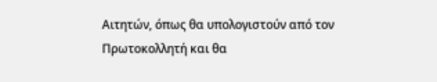Αιτητών, όπως θα υπολογιστούν από τον Πρωτοκολλητή και θα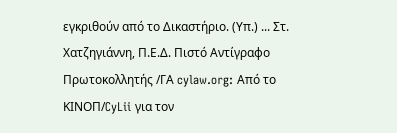εγκριθούν από το Δικαστήριο. (Υπ.) ... Στ. Χατζηγιάννη, Π.Ε.Δ. Πιστό Αντίγραφο Πρωτοκολλητής /ΓΑ cylaw.org: Από το ΚΙΝOΠ/CyLii για τον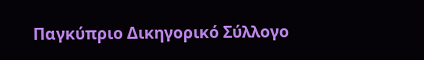Παγκύπριο Δικηγορικό Σύλλογο